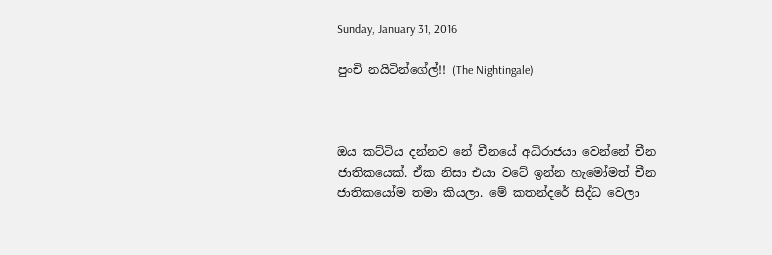Sunday, January 31, 2016

පුංචි නයිටින්ගේල්!! (The Nightingale)



ඔය කට්ටිය දන්නව නේ චීනයේ අධිරාජයා වෙන්නේ චීන ජාතිකයෙක්. ඒක නිසා එයා වටේ ඉන්න හැමෝමත් චීන ජාතිකයෝම තමා කියලා. මේ කතන්දරේ සිද්ධ වෙලා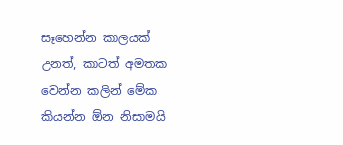සෑහෙන්න කාලයක් උනත්, කාටත් අමතක වෙන්න කලින් මේක කියන්න ඕන නිසාමයි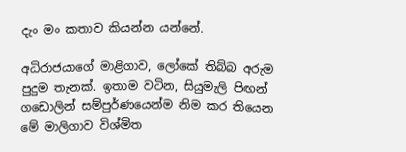දැං මං කතාව කියන්න යන්නේ.

අධිරාජයාගේ මාළිගාව, ලෝකේ තිබ්බ අරුම පුදුම තැනක්. ඉතාම වටින, සියුමැලි පිඟන් ගඩොලින් සම්පුර්ණයෙන්ම නිම කර තියෙන මේ මාලිගාව විශ්මිත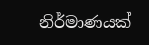නිර්මාණයක්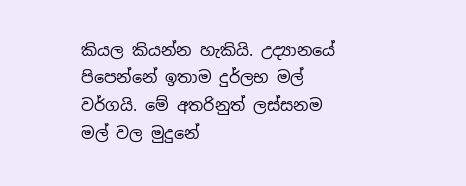කියල කියන්න හැකියි. උද්‍යානයේ පිපෙන්නේ ඉතාම දුර්ලභ මල් වර්ගයි. මේ අතරිනුත් ලස්සනම මල් වල මුදුනේ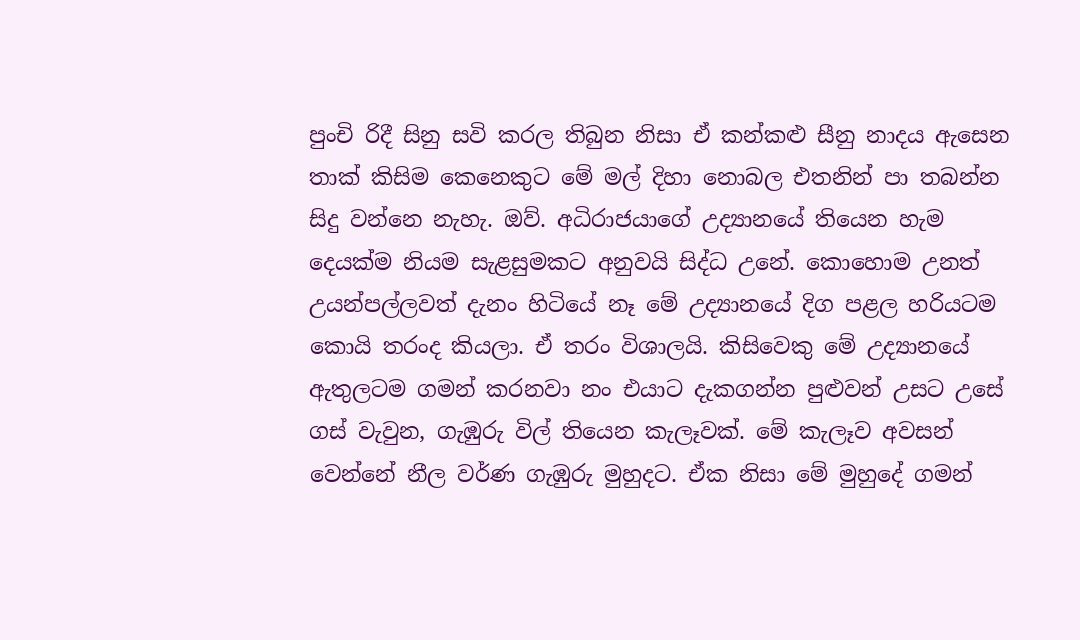පුංචි රිදී සිනු සවි කරල තිබුන නිසා ඒ කන්කළු සීනු නාදය ඇසෙන තාක් කිසිම කෙනෙකුට මේ මල් දිහා නොබල එතනින් පා තබන්න සිදු වන්නෙ නැහැ. ඔව්. අධිරාජයාගේ උද්‍යානයේ තියෙන හැම දෙයක්ම නියම සැළසුමකට අනුවයි සිද්ධ උනේ. කොහොම උනත් උයන්පල්ලවත් දැනං හිටියේ නෑ මේ උද්‍යානයේ දිග පළල හරියටම කොයි තරංද කියලා. ඒ තරං විශාලයි. කිසිවෙකු මේ උද්‍යානයේ ඇතුලටම ගමන් කරනවා නං එයාට දැකගන්න පුළුවන් උසට උසේ ගස් වැවුන, ගැඹුරු විල් තියෙන කැලෑවක්. මේ කැලෑව අවසන් වෙන්නේ නීල වර්ණ ගැඹුරු මුහුදට. ඒක නිසා මේ මුහුදේ ගමන්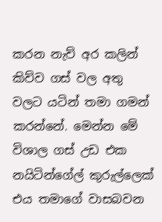කරන නැව් අර කලින් කිව්ව ගස් වල අතු වලට යටින් තමා ගමන් කරන්නේ. මෙන්න මේ විශාල ගස් උඩ එක නයිටින්ගේල් කුරුල්ලෙක් එය තමාගේ වාසබවන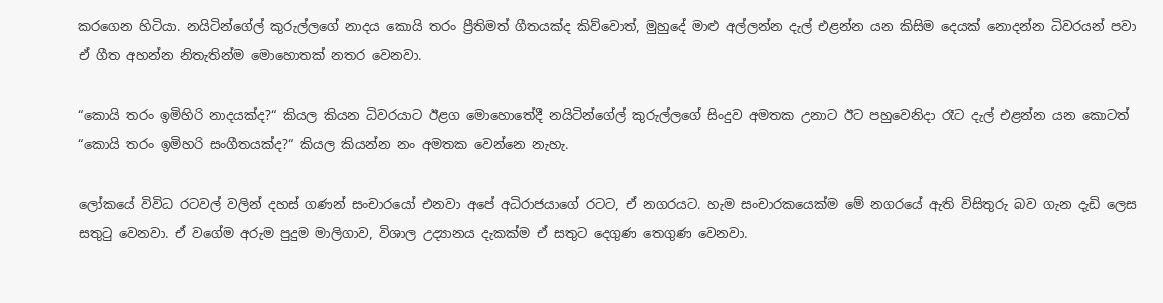කරගෙන හිටියා. නයිටින්ගේල් කුරුල්ලගේ නාදය කොයි තරං ප්‍රීතිමත් ගීතයක්ද කිව්වොත්, මුහුදේ මාළු අල්ලන්න දැල් එළන්න යන කිසිම දෙයක් නොදන්න ධිවරයන් පවා ඒ ගීත අහන්න නිතැතින්ම මොහොතක් නතර වෙනවා.

“කොයි තරං ඉමිහිරි නාදයක්ද?“ කියල කියන ධිවරයාට ඊළග මොහොතේදී නයිටින්ගේල් කුරුල්ලගේ සිංදුව අමතක උනාට ඊට පහුවෙනිදා රෑට දැල් එළන්න යන කොටත් “කොයි තරං ඉමිහරි සංගීතයක්ද?“ කියල කියන්න නං අමතක වෙන්නෙ නැහැ.

ලෝකයේ විවිධ රටවල් වලින් දහස් ගණන් සංචාරයෝ එනවා අපේ අධිරාජයාගේ රටට, ඒ නගරයට. හැම සංචාරකයෙක්ම මේ නගරයේ ඇති විසිතුරු බව ගැන දැඩි ලෙස සතුටු වෙනවා. ඒ වගේම අරුම පුදුම මාලිගාව, විශාල උද්‍යානය දැකක්ම ඒ සතුට දෙගුණ තෙගුණ වෙනවා.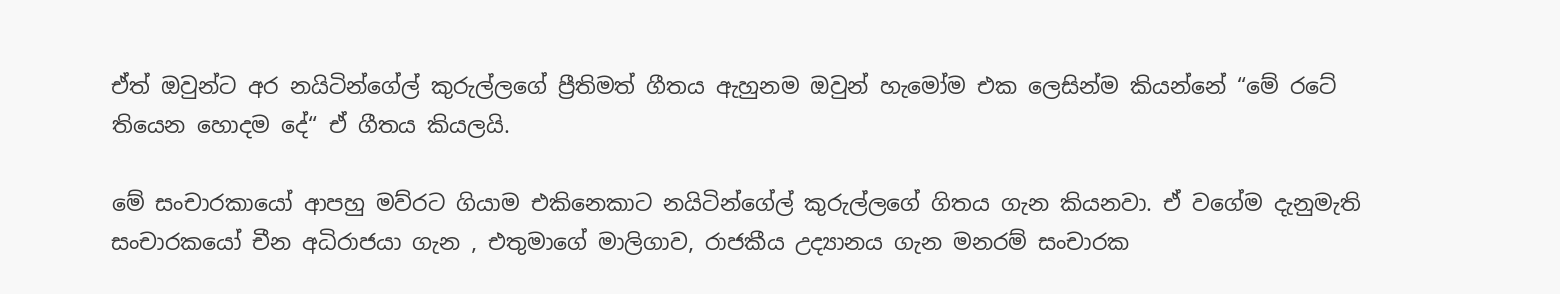ඒත් ඔවුන්ට අර නයිටින්ගේල් කුරුල්ලගේ ප්‍රීතිමත් ගීතය ඇහුනම ඔවුන් හැමෝම එක ලෙසින්ම කියන්නේ “මේ රටේ තියෙන හොදම දේ“ ඒ ගීතය කියලයි.

මේ සංචාරකායෝ ආපහු මව්රට ගියාම එකිනෙකාට නයිටින්ගේල් කුරුල්ලගේ ගිතය ගැන කියනවා. ඒ වගේම දැනුමැති සංචාරකයෝ චීන අධිරාජයා ගැන , එතුමාගේ මාලිගාව, රාජකීය උද්‍යානය ගැන මනරම් සංචාරක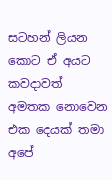සටහන් ලියන කොට ඒ අයට කවදාවත් අමතක නොවෙන එක දෙයක් තමා අපේ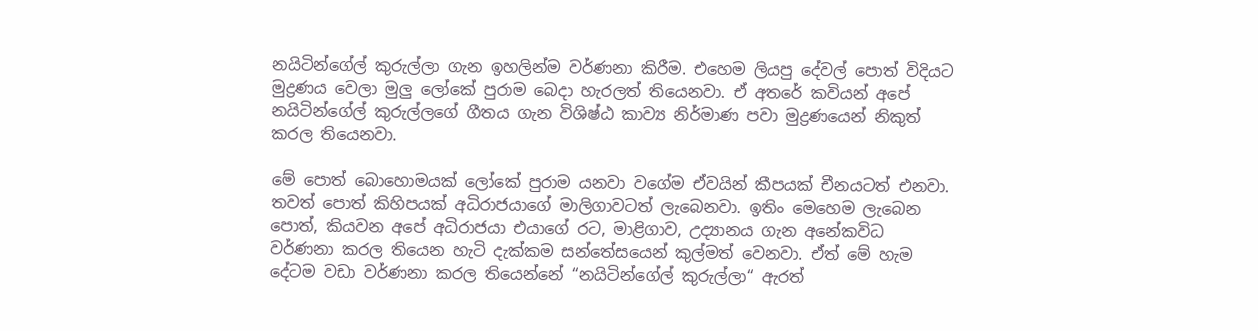නයිටින්ගේල් කුරුල්ලා ගැන ඉහලින්ම වර්ණනා කිරීම. එහෙම ලියපු දේවල් පොත් විදියට මුද්‍රණය වෙලා මුලු ලෝකේ පුරාම බෙදා හැරලත් තියෙනවා. ඒ අතරේ කවියන් අපේ නයිටින්ගේල් කුරුල්ලගේ ගීතය ගැන විශිෂ්ඨ කාව්‍ය නිර්මාණ පවා මුද්‍රණයෙන් නිකුත් කරල තියෙනවා.

මේ පොත් බොහොමයක් ලෝකේ පුරාම යනවා වගේම ඒවයින් කීපයක් චීනයටත් එනවා. තවත් පොත් කිහිපයක් අධිරාජයාගේ මාලිගාවටත් ලැබෙනවා. ඉතිං මෙහෙම ලැබෙන පොත්, කියවන අපේ අධිරාජයා එයාගේ රට, මාළිගාව, උද්‍යානය ගැන අනේකවිධ වර්ණනා කරල තියෙන හැටි දැක්කම සන්තේසයෙන් කුල්මත් වෙනවා. ඒත් මේ හැම දේටම වඩා වර්ණනා කරල තියෙන්නේ “නයිටින්ගේල් කුරුල්ලා“ ඇරත්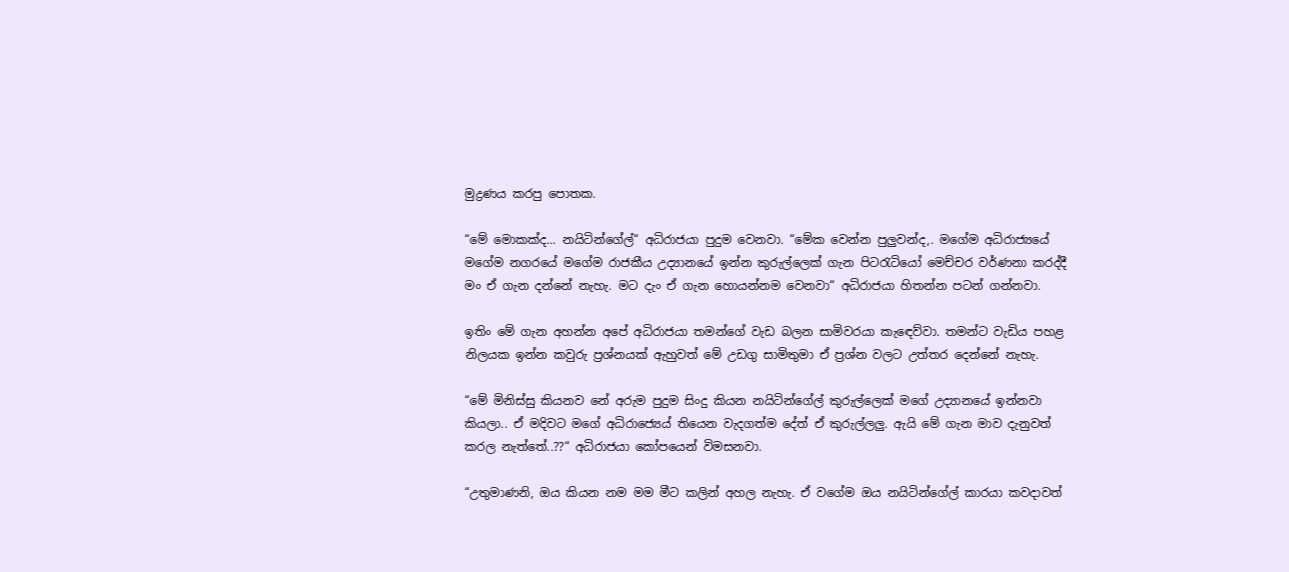මුද්‍රණය කරපු පොතක.

“මේ මොකක්ද... නයිටින්ගේල්“ අධිරාජයා පුදුම වෙනවා. “මේක වෙන්න පුලුවන්ද,. මගේම අධිරාජ්‍යයේ මගේම නගරයේ මගේම රාජකීය උද්‍යානයේ ඉන්න කුරුල්ලෙක් ගැන පිටරැටියෝ මෙච්චර වර්ණනා කරද්දී මං ඒ ගැන දන්නේ නැහැ. මට දැං ඒ ගැන හොයන්නම වෙනවා“ අධිරාජයා හිතන්න පටන් ගන්නවා.

ඉතිං මේ ගැන අහන්න අපේ අධිරාජයා තමන්ගේ වැඩ බලන සාමිවරයා කැඳෙව්වා. තමන්ට වැඩිය පහළ නිලයක ඉන්න කවුරු ප්‍රශ්නයක් ඇහුවත් මේ උඩගු සාමිතුමා ඒ ප්‍රශ්න වලට උත්තර දෙන්නේ නැහැ.

“මේ මිනිස්සු කියනව නේ අරුම පුදුම සිංදු කියන නයිටින්ගේල් කුරුල්ලෙක් මගේ උද්‍යානයේ ඉන්නවා කියලා.. ඒ මදිවට මගේ අධිරාජ්‍යෙය් තියෙන වැදගත්ම දේත් ඒ කුරුල්ලලු. ඇයි මේ ගැන මාව දැනුවත් කරල නැත්තේ..??“ අධිරාජයා කෝපයෙන් විමසනවා.

“උතුමාණනි, ඔය කියන නම මම මීට කලින් අහල නැහැ. ඒ වගේම ඔය නයිටින්ගේල් කාරයා කවදාවත්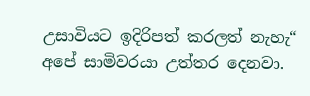උසාවියට ඉදිරිපත් කරලත් නැහැ“ අපේ සාමිවරයා උත්තර දෙනවා.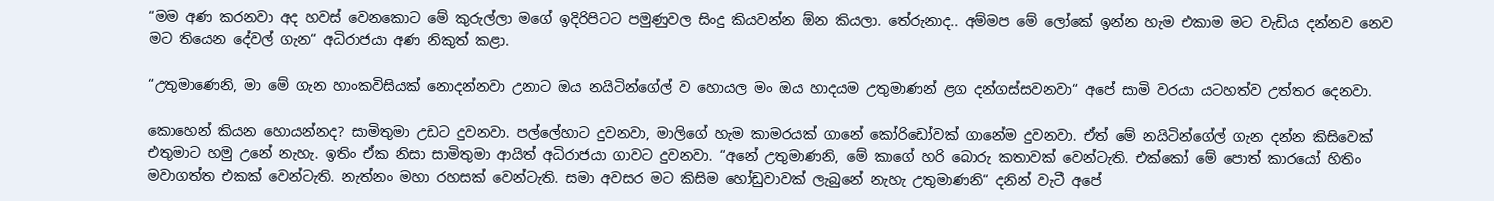“මම අණ කරනවා අද හවස් වෙනකොට මේ කුරුල්ලා මගේ ඉදිරිපිටට පමුණුවල සිංදු කියවන්න ඕන කියලා. තේරුනාද.. අම්මප මේ ලෝකේ ඉන්න හැම එකාම මට වැඩිය දන්නව නෙව මට තියෙන දේවල් ගැන“ අධිරාජයා අණ නිකුත් කළා.

“උතුමාණෙනි, මා මේ ගැන හාංකවිසියක් නොදන්නවා උනාට ඔය නයිටින්ගේල් ව හොයල මං ඔය හාදයම උතුමාණන් ළග දන්ගස්සවනවා“ අපේ සාමි වරයා යටහත්ව උත්තර දෙනවා.

කොහෙන් කියන හොයන්නද? සාමිතුමා උඩට දුවනවා. පල්ලේහාට දුවනවා, මාලිගේ හැම කාමරයක් ගානේ කෝරිඩෝවක් ගානේම දුවනවා. ඒත් මේ නයිටින්ගේල් ගැන දන්න කිසිවෙක් එතුමාට හමු උනේ නැහැ. ඉතිං ඒක නිසා සාමිතුමා ආයිත් අධිරාජයා ගාවට දුවනවා. “අනේ උතුමාණනි, මේ කාගේ හරි බොරු කතාවක් වෙන්ටැති. එක්කෝ මේ පොත් කාරයෝ හිතිං මවාගත්ත එකක් වෙන්ටැති. නැත්නං මහා රහසක් වෙන්ටැති. සමා අවසර මට කිසිම හෝඩුවාවක් ලැබුනේ නැහැ උතුමාණනි“ දනින් වැටී අපේ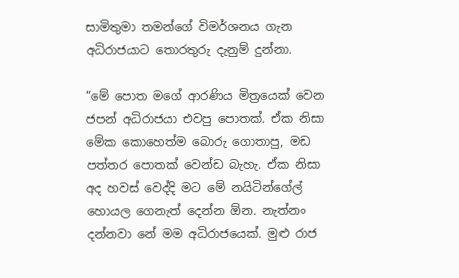සාමිතුමා තමන්ගේ විමර්ශනය ගැන අධිරාජයාට තොරතුරු දැනුම් දුන්නා.

“මේ පොත මගේ ආරණිය මිත්‍රයෙක් වෙන ජපන් අධිරාජයා එවපු පොතක්. ඒක නිසා මේක කොහෙත්ම බොරු ගොතාපු, මඩ පත්තර පොතක් වෙන්ඩ බැහැ. ඒක නිසා අද හවස් වෙද්දි මට මේ නයිටින්ගේල් හොයල ගෙනැත් දෙන්න ඕන. නැත්නං දන්නවා නේ මම අධිරාජයෙක්. මුළු රාජ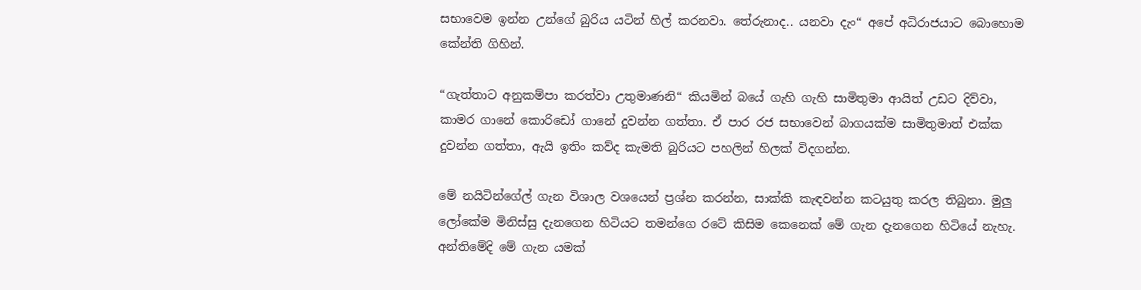සභාවෙම ඉන්න උන්ගේ බුරිය යටින් හිල් කරනවා. තේරුනාද.. යනවා දැං“ අපේ අධිරාජයාට බොහොම කේන්ති ගිහින්.

“ගැත්තාට අනුකම්පා කරත්වා උතුමාණනි“ කියමින් බයේ ගැහි ගැහි සාමිතුමා ආයිත් උඩට දිව්වා, කාමර ගානේ කොරිඩෝ ගානේ දුවන්න ගත්තා. ඒ පාර රජ සභාවෙන් බාගයක්ම සාමිතුමාත් එක්ක දුවන්න ගත්තා, ඇයි ඉතිං කව්ද කැමති බුරියට පහලින් හිලක් විදගන්න.

මේ නයිටින්ගේල් ගැන විශාල වශයෙන් ප්‍රශ්න කරන්න, සාක්කි කැඳවන්න කටයුතු කරල තිබුනා. මුලු ලෝකේම මිනිස්සු දැනගෙන හිටියට තමන්ගෙ රටේ කිසිම කෙනෙක් මේ ගැන දැනගෙන හිටියේ නැහැ. අන්තිමේදි මේ ගැන යමක්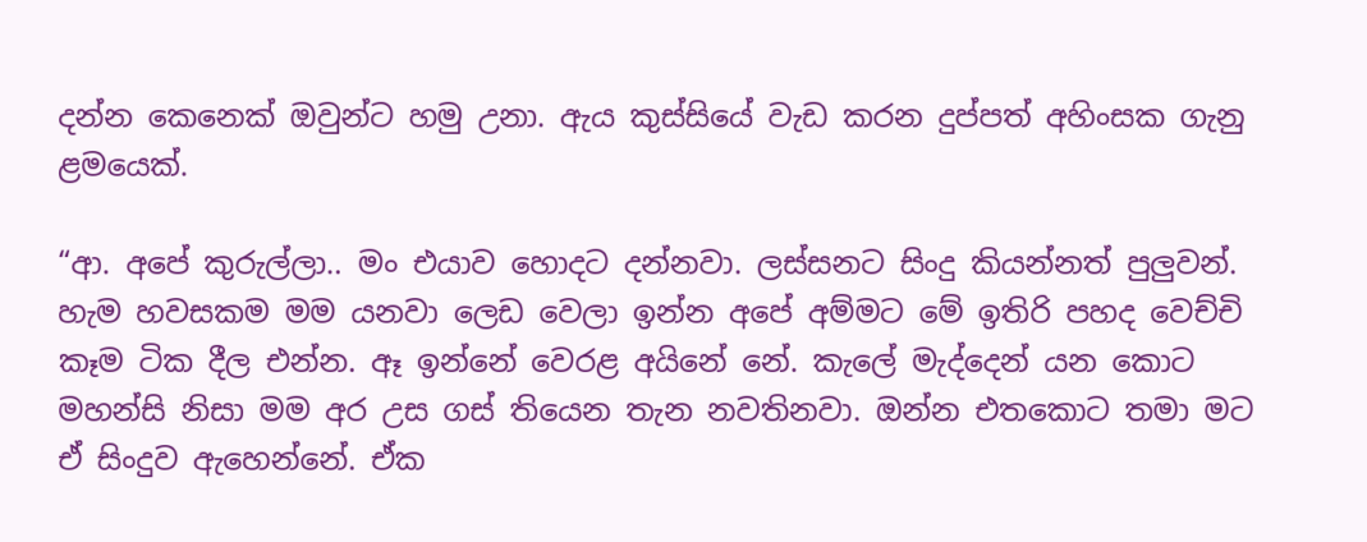දන්න කෙනෙක් ඔවුන්ට හමු උනා. ඇය කුස්සියේ වැඩ කරන දුප්පත් අහිංසක ගැනු ළමයෙක්.

“ආ. අපේ කුරුල්ලා.. මං එයාව හොදට දන්නවා. ලස්සනට සිංදු කියන්නත් පුලුවන්. හැම හවසකම මම යනවා ලෙඩ වෙලා ඉන්න අපේ අම්මට මේ ඉතිරි පහද වෙච්චි කෑම ටික දීල එන්න. ඈ ඉන්නේ වෙරළ අයිනේ නේ. කැලේ මැද්දෙන් යන කොට මහන්සි නිසා මම අර උස ගස් තියෙන තැන නවතිනවා. ඔන්න එතකොට තමා මට ඒ සිංදුව ඇහෙන්නේ. ඒක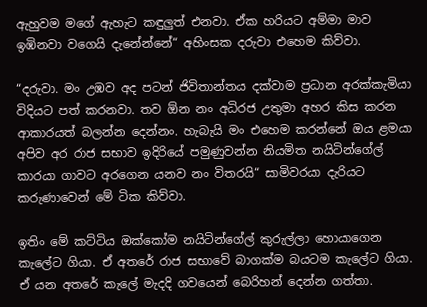ඇහුවම මගේ ඇහැට කඳුලුත් එනවා. ඒක හරියට අම්මා මාව ඉඹිනවා වගෙයි දැනේන්නේ“ අහිංසක දරුවා එහෙම කිව්වා.

“දරුවා. මං උඹව අද පටන් ජිවිතාන්තය දක්වාම ප්‍රධාන අරක්කැමියා විදියට පත් කරනවා. තව ඕන නං අධිරජ උතුමා අහර කිස කරන ආකාරයත් බලන්න දෙන්නං. හැබැයි මං එහෙම කරන්නේ ඔය ළමයා අපිව අර රාජ සභාව ඉදිරියේ පමුණුවන්න නියමිත නයිටින්ගේල් කාරයා ගාවට අරගෙන යනව නං විතරයි“ සාමිවරයා දැරියට කරුණාවෙන් මේ ටික කිව්වා.

ඉතිං මේ කට්ටිය ඔක්කෝම නයිටින්ගේල් කුරුල්ලා හොයාගෙන කැලේට ගියා. ඒ අතරේ රාජ සභාවේ බාගක්ම බයටම කැලේට ගියා. ඒ යන අතරේ කැලේ මැදදි ගවයෙන් බෙරිහන් දෙන්න ගත්තා.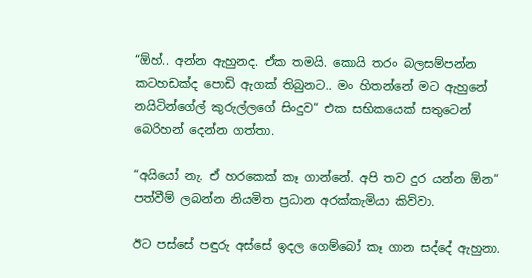“ඕහ්.. අන්න ඇහුනද. ඒක තමයි. කොයි තරං බලසම්පන්න කටහඩක්ද පොඩි ඇගක් තිබුනට.. මං හිතන්නේ මට ඇහුනේ නයිටින්ගේල් කුරුල්ලගේ සිංදුව“ එක සභිකයෙක් සතුටෙන් බෙරිහන් දෙන්න ගත්තා.

“අයියෝ නැ. ඒ හරකෙක් කෑ ගාන්නේ. අපි තව දුර යන්න ඕන“ පත්වීම් ලබන්න නියමිත ප්‍රධාන අරක්කැමියා කිව්වා.

ඊට පස්සේ පඳුරු අස්සේ ඉදල ගෙම්බෝ කෑ ගාන සද්දේ ඇහුනා.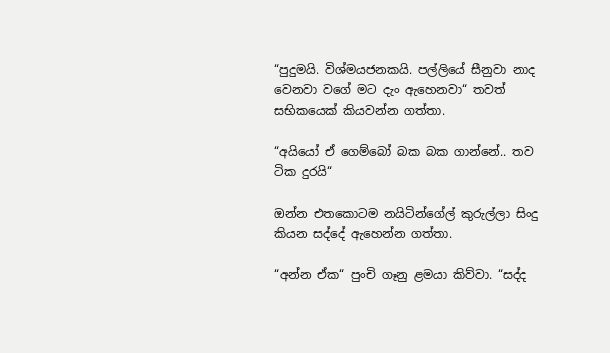“පුදුමයි. විශ්මයජනකයි. පල්ලියේ සීනුවා නාද වෙනවා වගේ මට දැං ඇහෙනවා“ තවත් සභිකයෙක් කියවන්න ගත්තා.

“අයියෝ ඒ ගෙම්බෝ බක බක ගාන්නේ.. තව ටික දුරයි“

ඔන්න එතකොටම නයිටින්ගේල් කුරුල්ලා සිංදු කියන සද්දේ ඇහෙන්න ගත්තා.

“අන්න ඒක“ පුංචි ගෑනු ළමයා කිව්වා. “සද්ද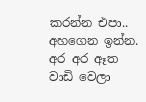කරන්න එපා.. අහගෙන ඉන්න. අර අර ඈත වාඩි වෙලා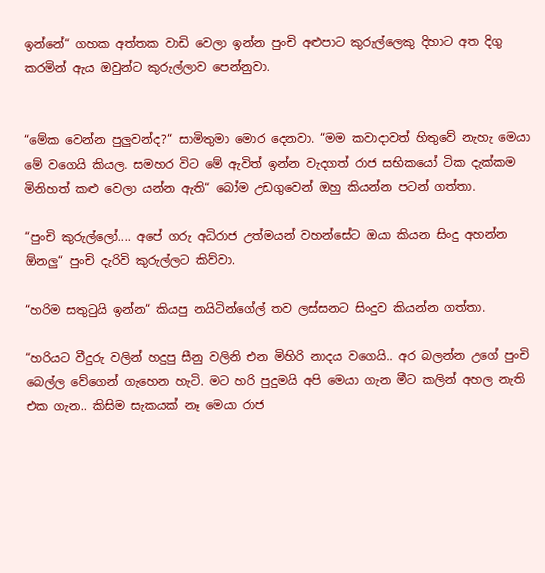ඉන්නේ“ ගහක අත්තක වාඩි වෙලා ඉන්න පුංචි අළුපාට කුරුල්ලෙකු දිහාට අත දිගු කරමින් ඇය ඔවුන්ට කුරුල්ලාව පෙන්නුවා.


“මේක වෙන්න පුලුවන්ද?“ සාමිතුමා මොර දෙනවා. “මම කවාදාවත් හිතුවේ නැහැ මෙයා මේ වගෙයි කියල. සමහර විට මේ ඇවිත් ඉන්න වැදගත් රාජ සභිකයෝ ටික දැක්කම මිනිහත් කළු වෙලා යන්න ඇති“ බෝම උඩගුවෙන් ඔහු කියන්න පටන් ගත්තා.

“පුංචි කුරුල්ලෝ.... අපේ ගරු අධිරාජ උත්මයන් වහන්සේට ඔයා කියන සිංදු අහන්න ඕනලු“ පුංචි දැරිවි කුරුල්ලට කිව්වා.

“හරිම සතුටුයි ඉන්න“ කියපු නයිටින්ගේල් තව ලස්සනට සිංදුව කියන්න ගත්තා.

“හරියට වීදුරු වලින් හදුපු සීනු වලිනි එන මිහිරි නාදය වගෙයි.. අර බලන්න උගේ පුංචි බෙල්ල වේගෙන් ගැහෙන හැටි. මට හරි පුදුමයි අපි මෙයා ගැන මීට කලින් අහල නැති එක ගැන.. කිසිම සැකයක් නෑ මෙයා රාජ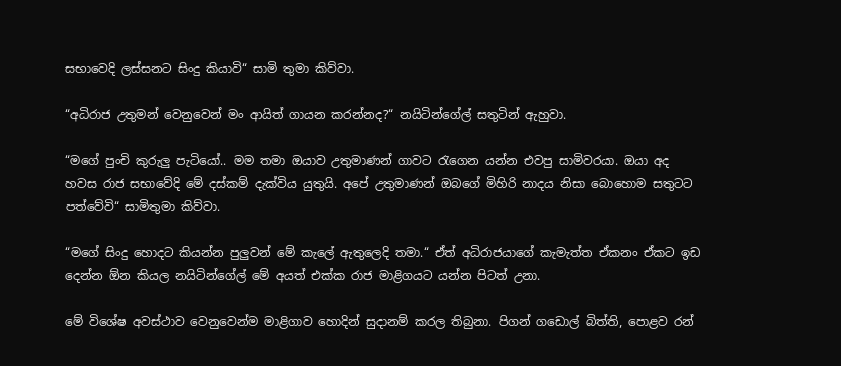සභාවෙදි ලස්සනට සිංදු කියාවි“ සාමි තුමා කිව්වා.

“අධිරාජ උතුමන් වෙනුවෙන් මං ආයිත් ගායන කරන්නද?“ නයිටින්ගේල් සතුටින් ඇහුවා.

“මගේ පුංචි කුරුලු පැටියෝ.. මම තමා ඔයාව උතුමාණන් ගාවට රැගෙන යන්න එවපු සාමිවරයා. ඔයා අද හවස රාජ සභාවේදි මේ දස්කම් දැක්විය යුතුයි. අපේ උතුමාණන් ඔබගේ මිහිරි නාදය නිසා බොහොම සතුටට පත්වේවි“ සාමිතුමා කිව්වා.

“මගේ සිංදු හොදට කියන්න පුලුවන් මේ කැලේ ඇතුලෙදි තමා.“ ඒත් අධිරාජයාගේ කැමැත්ත ඒකනං ඒකට ඉඩ දෙන්න ඕන කියල නයිටින්ගේල් මේ අයත් එක්ක රාජ මාළිගයට යන්න පිටත් උනා.

මේ විශේෂ අවස්ථාව වෙනුවෙන්ම මාළිගාව හොදින් සුදානම් කරල තිබුනා. පිගන් ගඩොල් බිත්ති, පොළව රන්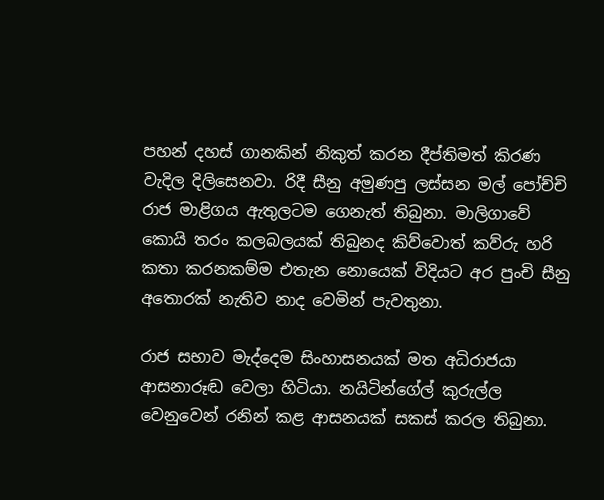පහන් දහස් ගානකින් නිකුත් කරන දීප්තිමත් කිරණ වැදිල දිලිසෙනවා. රිදී සීනු අමුණපු ලස්සන මල් පෝච්චි රාජ මාළිගය ඇතුලටම ගෙනැත් තිබුනා. මාලිගාවේ කොයි තරං කලබලයක් තිබුනද කිව්වොත් කව්රු හරි කතා කරනකම්ම එතැන නොයෙක් විදියට අර පුංචි සීනු අතොරක් නැතිව නාද වෙමින් පැවතුනා.

රාජ සභාව මැද්දෙම සිංහාසනයක් මත අධිරාජයා ආසනාරූඬ වෙලා හිටියා. නයිටින්ගේල් කුරුල්ල වෙනුවෙන් රනින් කළ ආසනයක් සකස් කරල තිබුනා.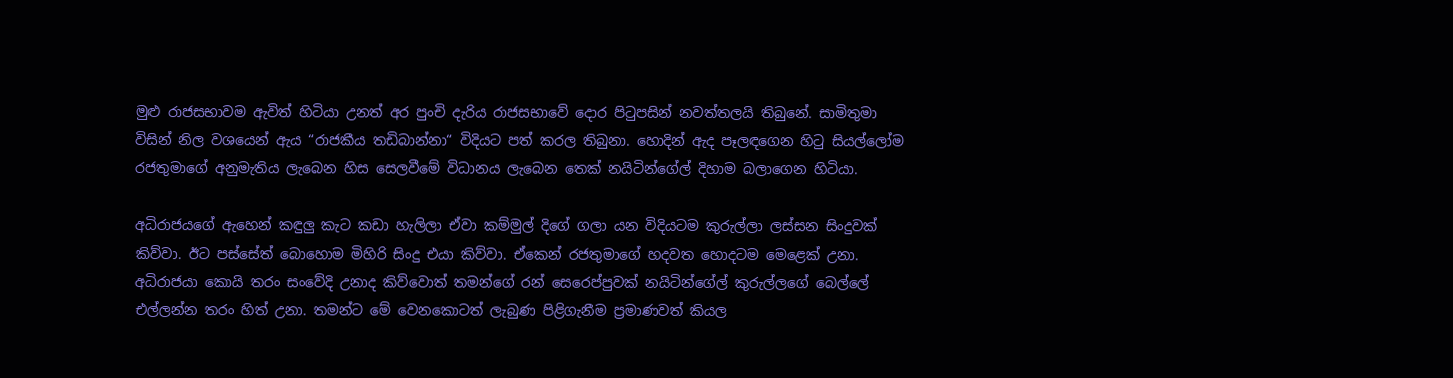මුළු රාජසභාවම ඇවිත් හිටියා උනත් අර පුංචි දැරිය රාජසභාවේ දොර පිටුපසින් නවත්තලයි තිබුනේ. සාමිතුමා විසින් නිල වශයෙන් ඇය “රාජකීය තඩිබාන්නා“ විදියට පත් කරල තිබුනා. හොදින් ඇද පෑලඳගෙන හිටු සියල්ලෝම රජතුමාගේ අනුමැතිය ලැබෙන හිස සෙලවීමේ විධානය ලැබෙන තෙක් නයිටින්ගේල් දිහාම බලාගෙන හිටියා.

අධිරාජයගේ ඇහෙන් කඳුලු කැට කඩා හැලිලා ඒවා කම්මුල් දිගේ ගලා යන විදියටම කුරුල්ලා ලස්සන සිංදුවක් කිව්වා. ඊට පස්සේත් බොහොම මිහිරි සිංදු එයා කිව්වා. ඒකෙන් රජතුමාගේ හදවත හොදටම මෙළෙක් උනා. අධිරාජයා කොයි තරං සංවේදි උනාද කිව්වොත් තමන්ගේ රන් සෙරෙප්පුවක් නයිටින්ගේල් කුරුල්ලගේ බෙල්ලේ එල්ලන්න තරං හිත් උනා. තමන්ට මේ වෙනකොටත් ලැබුණ පිළිගැනීම ප්‍රමාණවත් කියල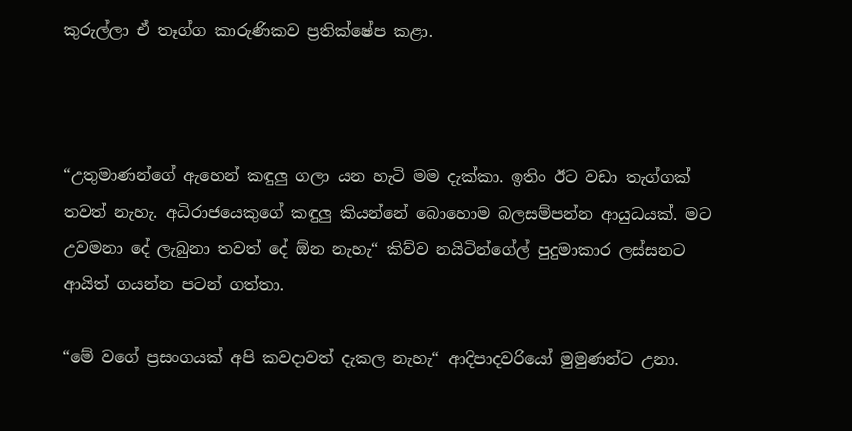කුරුල්ලා ඒ තෑග්ග කාරුණිකව ප්‍රතික්ෂේප කළා.



“උතුමාණන්ගේ ඇහෙන් කඳුලු ගලා යන හැටි මම දැක්කා. ඉතිං ඊට වඩා තැග්ගක් තවත් නැහැ. අධිරාජයෙකුගේ කඳුලු කියන්නේ බොහොම බලසම්පන්න ආයුධයක්. මට උවමනා දේ ලැබුනා තවත් දේ ඕන නැහැ“ කිව්ව නයිටින්ගේල් පුදුමාකාර ලස්සනට ආයිත් ගයන්න පටන් ගත්තා.

“මේ වගේ ප්‍රසංගයක් අපි කවදාවත් දැකල නැහැ“ ආදිපාදවරියෝ මුමුණන්ට උනා.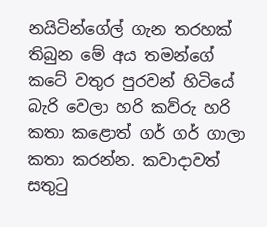නයිටින්ගේල් ගැන තරහක් තිබුන මේ අය තමන්ගේ කටේ වතුර පුරවන් හිටියේ බැරි වෙලා හරි කව්රු හරි කතා කළොත් ගර් ගර් ගාලා කතා කරන්න. කවාදාවත් සතුටු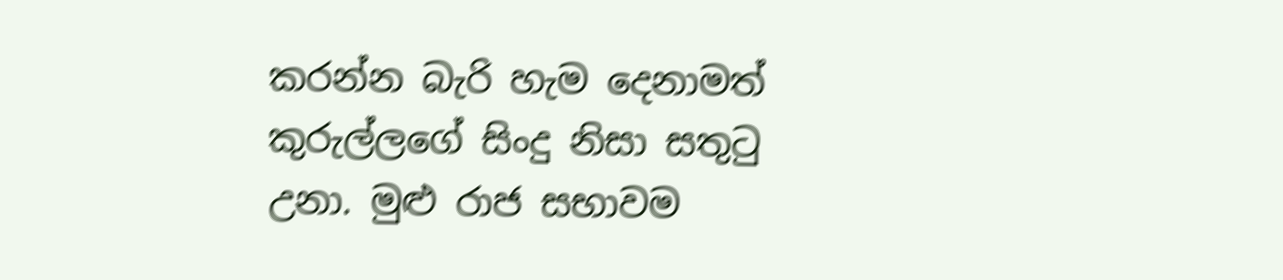කරන්න බැරි හැම දෙනාමත් කුරුල්ලගේ සිංදු නිසා සතුටු උනා. මුළු රාජ සභාවම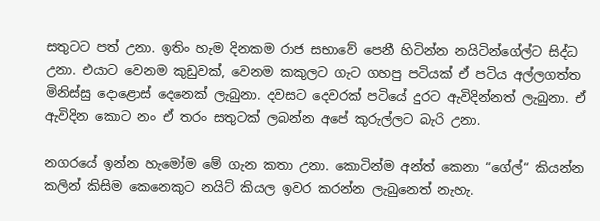සතුටට පත් උනා. ඉතිං හැම දිනකම රාජ සභාවේ පෙනී හිටින්න නයිටින්ගේල්ට සිද්ධ උනා. එයාට වෙනම කුඩුවක්, වෙනම කකුලට ගැට ගහපු පටියක් ඒ පටිය අල්ලගත්ත මිනිස්සු දොළොස් දෙනෙක් ලැබුනා. දවසට දෙවරක් පටියේ දුරට ඇවිදින්නත් ලැබුනා. ඒ ඇවිදින කොට නං ඒ තරං සතුටක් ලබන්න අපේ කුරුල්ලට බැරි උනා.

නගරයේ ඉන්න හැමෝම මේ ගැන කතා උනා. කොටින්ම අන්ත් කෙනා “ගේල්“ කියන්න කලින් කිසිම කෙනෙකුට නයිට් කියල ඉවර කරන්න ලැබුනෙත් නැහැ.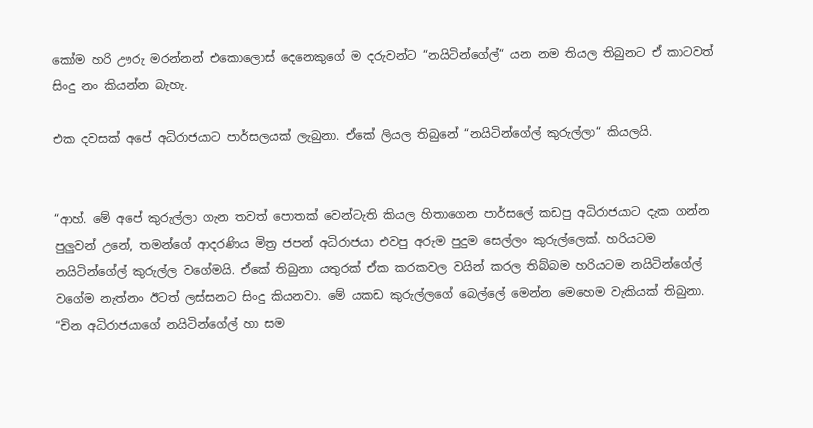කෝම හරි ඌරු මරන්නන් එකොලොස් දෙනෙකුගේ ම දරුවන්ට “නයිටින්ගේල්“ යන නම තියල තිබුනට ඒ කාටවත් සිංදු නං කියන්න බැහැ.

එක දවසක් අපේ අධිරාජයාට පාර්සලයක් ලැබුනා. ඒකේ ලියල තිබුනේ “නයිටින්ගේල් කුරුල්ලා“ කියලයි.


“ආහ්. මේ අපේ කුරුල්ලා ගැන තවත් පොතක් වෙන්ටැති කියල හිතාගෙන පාර්සලේ කඩපු අධිරාජයාට දැක ගන්න පුලුවන් උනේ, තමන්ගේ ආදරණිය මිත්‍ර ජපන් අධිරාජයා එවපු අරුම පුදුම සෙල්ලං කුරුල්ලෙක්. හරියටම නයිටින්ගේල් කුරුල්ල වගේමයි. ඒකේ තිබුනා යතුරක් ඒක කරකවල වයින් කරල තිබ්බම හරියටම නයිටින්ගේල් වගේම නැත්නං ඊටත් ලස්සනට සිංදු කියනවා. මේ යකඩ කුරුල්ලගේ බෙල්ලේ මෙන්න මෙහෙම වැකියක් තිබුනා. “චින අධිරාජයාගේ නයිටින්ගේල් හා සම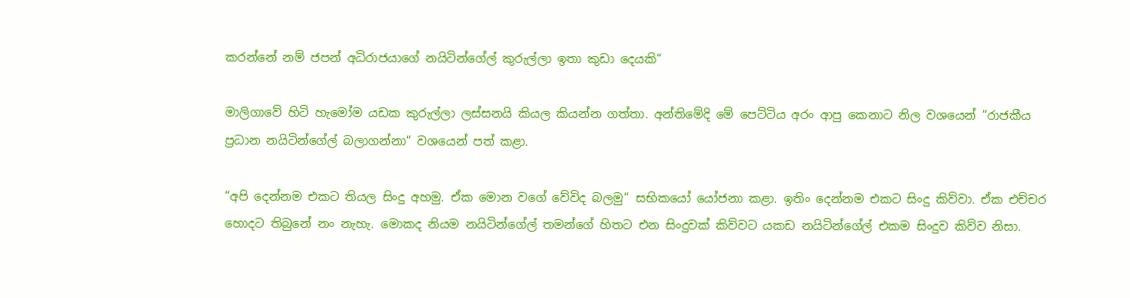කරන්නේ නම් ජපන් අධිරාජයාගේ නයිටින්ගේල් කුරුල්ලා ඉතා කුඩා දෙයකි“

මාලිගාවේ හිටි හැමෝම යඩක කුරුල්ලා ලස්සනයි කියල කියන්න ගත්තා. අන්තිමේදි මේ පෙට්ටිය අරං ආපු කෙනාට නිල වශයෙන් “රාජකීය ප්‍රධාන නයිටින්ගේල් බලාගන්නා“ වශයෙන් පත් කළා.

“අපි දෙන්නම එකට තියල සිංදු අහමු. ඒක මොන වගේ වේවිද බලමු“ සභිකයෝ යෝජනා කළා. ඉතිං දෙන්නම එකට සිංදු කිව්වා. ඒක එච්චර හොදට තිබුනේ නං නැහැ. මොකද නියම නයිටින්ගේල් තමන්ගේ හිතට එන සිංදුවක් කිව්වට යකඩ නයිටින්ගේල් එකම සිංදුව කිව්ව නිසා.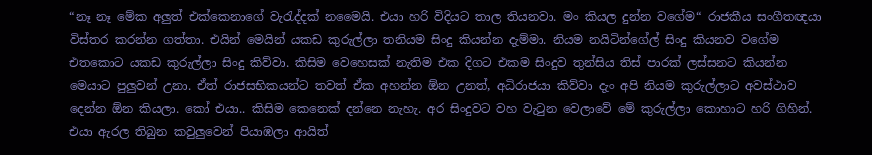“නෑ නෑ මේක අලුත් එක්කෙනාගේ වැරැද්දක් නමෛයි. එයා හරි විදියට තාල තියනවා. මං කියල දුන්න වගේම“ රාජකීය සංගීතඥයා විස්තර කරන්න ගත්තා. එයින් මෙයින් යකඩ කුරුල්ලා තනියම සිංදු කියන්න දැම්මා. නියම නයිටින්ගේල් සිංදු කියනව වගේම එතකොට යකඩ කුරුල්ලා සිංදු කිව්වා. කිසිම වෙහෙසක් නැතිම එක දිගට එකම සිංදුව තුන්සිය තිස් පාරක් ලස්සනට කියන්න මෙයාට පුලුවන් උනා. ඒත් රාජසභිකයන්ට තවත් ඒක අහන්න ඕන උනත්, අධිරාජයා කිව්වා දැං අපි නියම කුරුල්ලාට අවස්ථාව දෙන්න ඕන කියලා. කෝ එයා.. කිසිම කෙනෙක් දන්නෙ නැහැ. අර සිංදුවට වහ වැටුන වෙලාවේ මේ කුරුල්ලා කොහාට හරි ගිහින්. එයා ඇරල තිබුන කවුලුවෙන් පියාඹලා ආයිත්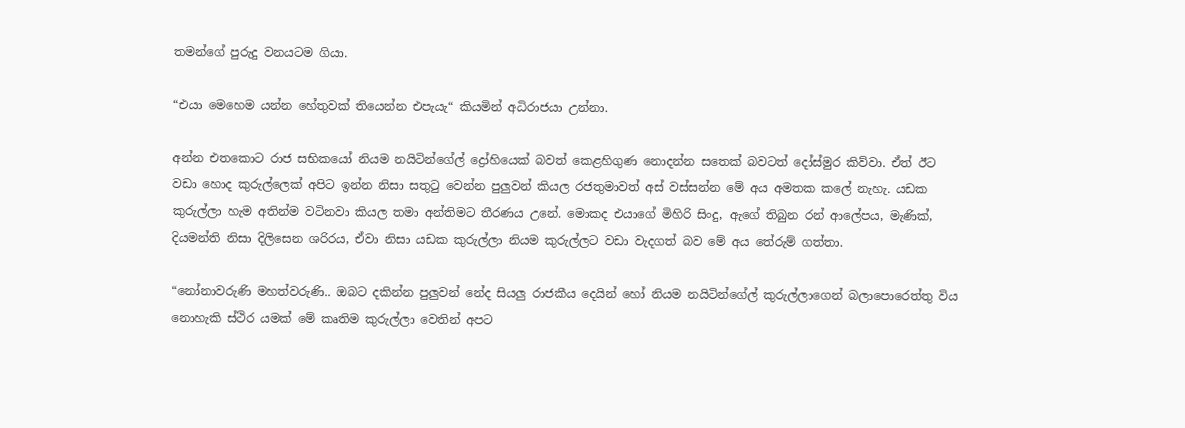තමන්ගේ පුරුදු වනයටම ගියා.

“එයා මෙහෙම යන්න හේතුවක් තියෙන්න එපැයැ“ කියමින් අධිරාජයා උන්නා.

අන්න එතකොට රාජ සභිකයෝ නියම නයිටින්ගේල් ද්‍රෝහියෙක් බවත් කෙළහිගුණ නොදන්න සතෙක් බවටත් දෝස්මුර කිව්වා. ඒත් ඊට වඩා හොද කුරුල්ලෙක් අපිට ඉන්න නිසා සතුටු වෙන්න පුලුවන් කියල රජතුමාවත් අස් වස්සන්න මේ අය අමතක කලේ නැහැ. යඩක කුරුල්ලා හැම අතින්ම වටිනවා කියල තමා අන්තිමට තීරණය උනේ. මොකද එයාගේ මිහිරි සිංදු, ඇගේ තිබුන රන් ආලේපය, මැණික්, දියමන්ති නිසා දිලිසෙන ශරිරය, ඒවා නිසා යඩක කුරුල්ලා නියම කුරුල්ලට වඩා වැදගත් බව මේ අය තේරුම් ගත්තා.

“නෝනාවරුණි මහත්වරුණි.. ඔබට දකින්න පුලුවන් නේද සියලු රාජකීය දෙයින් හෝ නියම නයිටින්ගේල් කුරුල්ලාගෙන් බලාපොරෙත්තු විය නොහැකි ස්ථිර යමක් මේ කෘතිම කුරුල්ලා වෙතින් අපට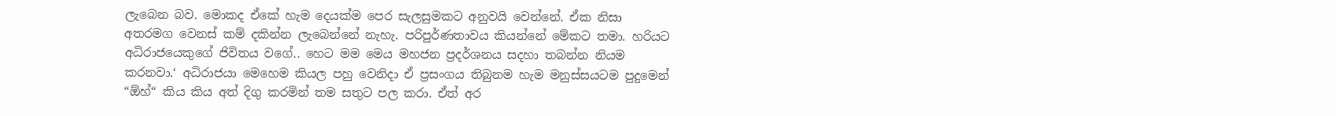ලැබෙන බව. මොකද ඒකේ හැම දෙයක්ම පෙර සැලසුමකට අනුවයි වෙන්නේ. ඒක නිසා අතරමග වෙනස් කම් දකින්න ලැබෙන්නේ නැහැ. පරිපුර්ණතාවය කියන්නේ මේකට තමා. හරියට අධිරාජයෙකුගේ ජිවිතය වගේ.. හෙට මම මෙය මහජන ප්‍රදර්ශනය සදහා තබන්න නියම කරනවා.‘ අධිරාජයා මෙහෙම කියල පහු වෙනිදා ඒ ප්‍රසංගය තිබුනම හැම මනුස්සයටම පුදුමෙන් “ඕහ්“ කිය කිය අත් දිගු කරමින් තම සතුට පල කරා. ඒත් අර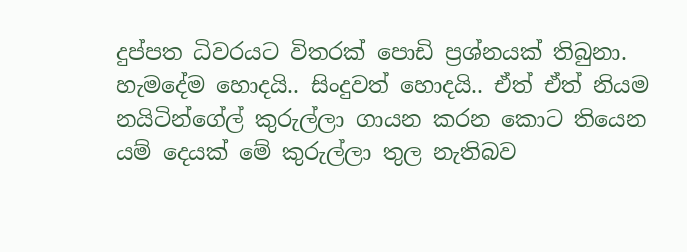දුප්පත ධිවරයට විතරක් පොඩි ප්‍රශ්නයක් තිබුනා. හැමදේම හොදයි.. සිංදුවත් හොදයි.. ඒත් ඒත් නියම නයිටින්ගේල් කුරුල්ලා ගායන කරන කොට තියෙන යම් දෙයක් මේ කුරුල්ලා තුල නැතිබව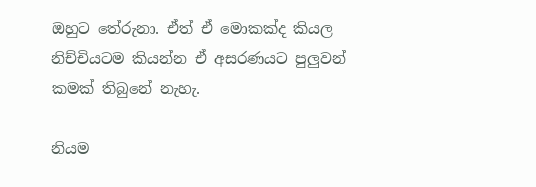ඔහුට තේරුනා. ඒත් ඒ මොකක්ද කියල නිච්චියටම කියන්න ඒ අසරණයට පුලුවන් කමක් තිබුනේ නැහැ.

නියම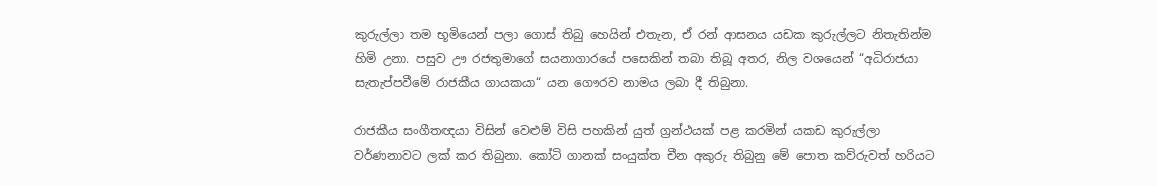කුරුල්ලා තම භූමියෙන් පලා ගොස් තිබු හෙයින් එතැන, ඒ රන් ආසනය යඩක කුරුල්ලට නිතැතින්ම හිමි උනා. පසුව ඌ රජතුමාගේ සයනාගාරයේ පසෙකින් තබා තිබූ අතර, නිල වශයෙන් “අධිරාජයා සැතැප්පවීමේ රාජකීය ගායකයා“ යන ගෞරව නාමය ලබා දී තිබුනා.

රාජකීය සංගීතඥයා විසින් වෙළුම් විසි පහකින් යුත් ග්‍රන්ථයක් පළ කරමින් යකඩ කුරුල්ලා වර්ණනාවට ලක් කර තිබුනා. කෝටි ගානක් සංයුක්ත චීන අකුරු තිබුනු මේ පොත කව්රුවත් හරියට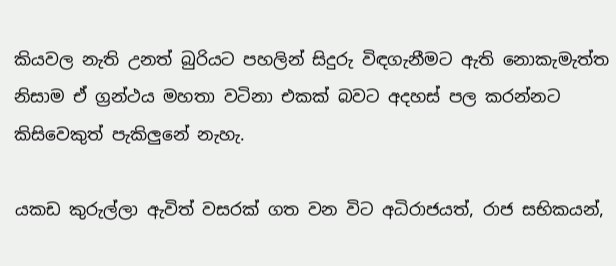කියවල නැති උනත් බුරියට පහලින් සිදුරු විඳගැනීමට ඇති නොකැමැත්ත නිසාම ඒ ග්‍රන්ථය මහතා වටිනා එකක් බවට අදහස් පල කරන්නට කිසිවෙකුත් පැකිලුනේ නැහැ.

යකඩ කුරුල්ලා ඇවිත් වසරක් ගත වන විට අධිරාජයත්, රාජ සභිකයන්,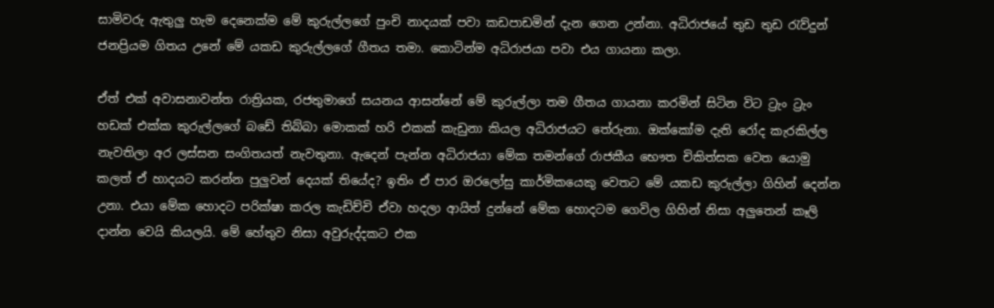සාමිවරු ඇතුලු හැම දෙනෙක්ම මේ කුරුල්ලගේ පුංචි නාදයක් පවා කඩපාඩමින් දැන ගෙන උන්නා. අධිරාජයේ තුඩ තුඩ රැව්දුන් ජනප්‍රියම ගිතය උනේ මේ යකඩ කුරුල්ලගේ ගීතය තමා. කොටින්ම අධිරාජයා පවා එය ගායනා කලා.

ඒත් එක් අවාසනාවන්ත රාත්‍රියක, රජතුමාගේ සයනය ආසන්නේ මේ කුරුල්ලා තම ගීතය ගායනා කරමින් සිටින විට ට්‍රැං ට්‍රැං හඩක් එක්ක කුරුල්ලගේ බඩේ තිබ්බා මොකක් හරි එකක් කැඩුනා කියල අධිරාජයට තේරුනා. ඔක්කෝම දැති රෝද කැරකිල්ල නැවතිලා අර ලස්සන සංගිතයත් නැවතුනා. ඇදෙන් පැන්න අධිරාජයා මේක තමන්ගේ රාජකීය භෞත චිකිත්සක වෙත යොමු කලත් ඒ හාදයට කරන්න පුලුවන් දෙයක් තියේද? ඉතිං ඒ පාර ඔරලෝසු කාර්මිකයෙකු වෙතට මේ යකඩ කුරුල්ලා ගිහින් දෙන්න උනා. එයා මේක හොදට පරික්ෂා කරල කැඩිච්චි ඒවා හදලා ආයිත් දුන්නේ මේක හොදටම ගෙවිල ගිහින් නිසා අලුතෙන් කෑලි දාන්න වෙයි කියලයි. මේ හේතුව නිසා අවුරුද්දකට එක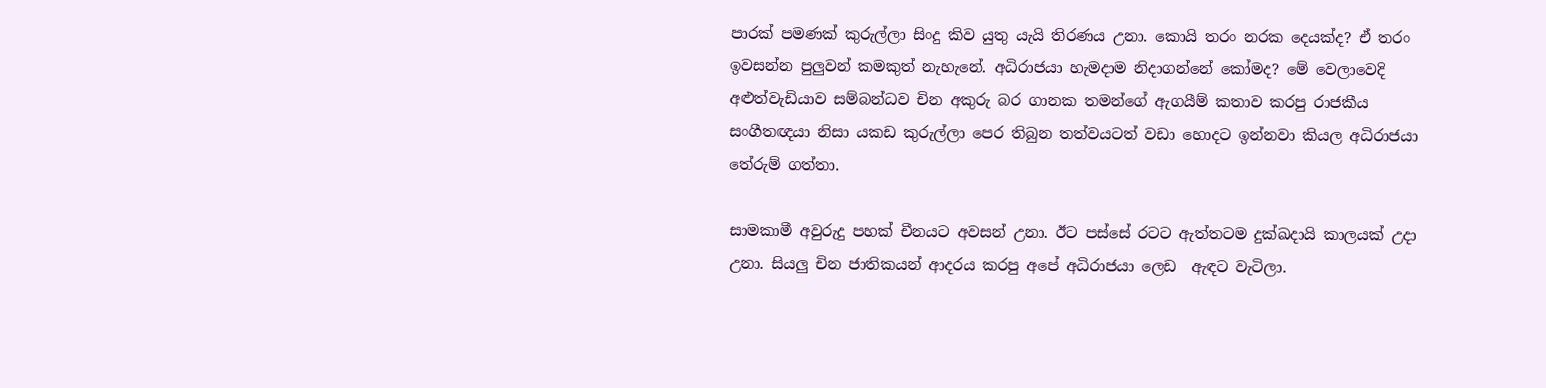පාරක් පමණක් කුරුල්ලා සිංදු කිව යුතු යැයි තිරණය උනා. කොයි තරං නරක දෙයක්ද? ඒ තරං ඉවසන්න පුලුවන් කමකුත් නැහැනේ. අධිරාජයා හැමදාම නිදාගන්නේ කෝමද? මේ වෙලාවෙදි අළුත්වැඩියාව සම්බන්ධව චින අකුරු බර ගානක තමන්ගේ ඇගයීම් කතාව කරපු රාජකීය සංගීතඥයා නිසා යකඩ කුරුල්ලා පෙර තිබුන තත්වයටත් වඩා හොදට ඉන්නවා කියල අධිරාජයා තේරුම් ගත්තා.

සාමකාමී අවුරුදු පහක් චීනයට අවසන් උනා. ඊට පස්සේ රටට ඇත්තටම දුක්ඛදායි කාලයක් උදා උනා. සියලු චින ජාතිකයන් ආදරය කරපු අපේ අධිරාජයා ලෙඩ  ඇඳට වැටිලා.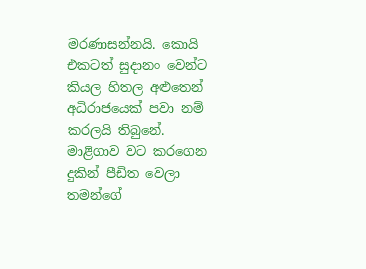මරණාසන්නයි. කොයි එකටත් සුදානං වෙන්ට කියල හිතල අළුතෙන් අධිරාජයෙක් පවා නම් කරලයි තිබුනේ. මාළිගාව වට කරගෙන දුකින් පීඩිත වෙලා තමන්ගේ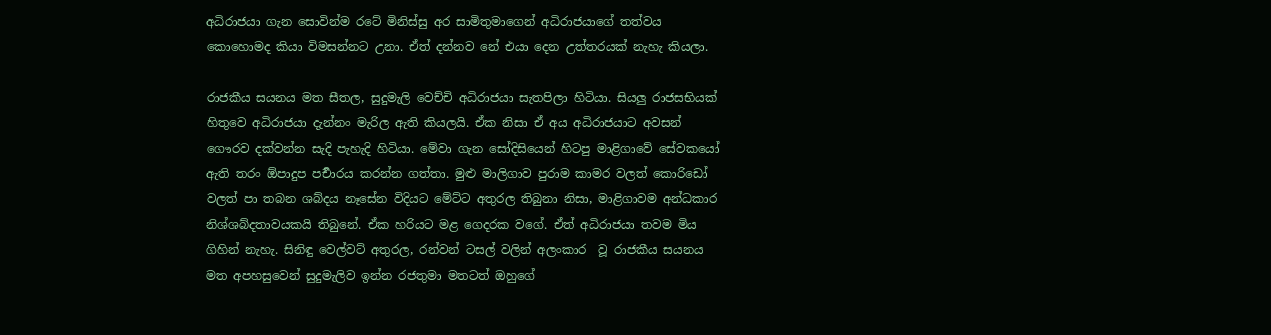අධිරාජයා ගැන සොවින්ම රටේ මිනිස්සු අර සාමිතුමාගෙන් අධිරාජයාගේ තත්වය කොහොමද කියා විමසන්නට උනා. ඒත් දන්නව නේ එයා දෙන උත්තරයක් නැහැ කියලා.

රාජකීය සයනය මත සීතල, සුදුමැලි වෙච්චි අධිරාජයා සැතපිලා හිටියා. සියලු රාජසභියක් හිතුවෙ අධිරාජයා දැන්නං මැරිල ඇති කියලයි. ඒක නිසා ඒ අය අධිරාජයාට අවසන් ගෞරව දක්වන්න සැදි පැහැදි හිටියා. මේවා ගැන සෝදිසියෙන් හිටපු මාළිගාවේ සේවකයෝ  ඇති තරං ඕපාදුප පර්‍චාරය කරන්න ගත්තා. මුළු මාලිගාව පුරාම කාමර වලත් කොරිඩෝ වලත් පා තබන ශබ්දය නෑසේන විදියට මේට්ට අතුරල තිබුනා නිසා, මාළිගාවම අන්ධකාර නිශ්ශබ්දතාවයකයි තිබුනේ. ඒක හරියට මළ ගෙදරක වගේ. ඒත් අධිරාජයා තවම මිය ගිහින් නැහැ. සිනිඳු වෙල්වට් අතුරල, රන්වන් ටසල් වලින් අලංකාර  වූ රාජකීය සයනය මත අපහසුවෙන් සුදුමැලිව ඉන්න රජතුමා මතටත් ඔහුගේ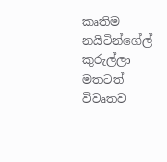කෘතිම නයිටින්ගේල් කුරුල්ලා මතටත් විවෘතව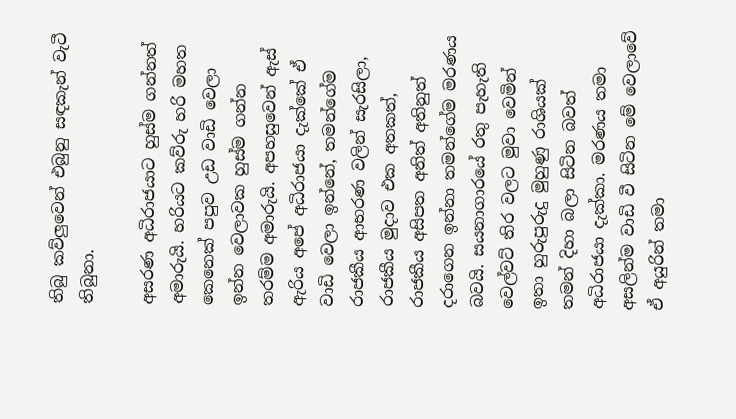තිබු කව්ලුවෙන් එබුනු සඳකැන් වැටී තිබුනා.

අසරණ අධිරාජයාට හුස්ම ගන්නත් අමාරුයි. හරියට කව්රු හරි මහත කෙනෙක් පපුව උඩ වාඩි වෙලා ඉන්න වෙලාවක හුස්ම ගන්න තරම්ම අමාරුයි. අපහසුවෙන් ඇස් ඇරිය අපේ අධිරාජයා දැක්කේ ඒ වාඩි වෙලා ඉන්නේ, තමන්ගේම රාජකීය ආභරණ වලින් සැරසිලා, රාජකීය මුදාව එක අතකත්, රාජකීය අසිපත අනිත් අතිනුත් දරාගෙන ඉන්නා තමන්ගේම මරණය බවයි. සයනාගාරයේ රතු පැහැති වෙල්වට් තිර වලට මුවා වෙමින් ඉතා හුරුපුරුදු මුහුණු රාශියක් තමන් දිහා බලා සිටින බවත් අධිරාජයා දැක්කා. මරණය තමා අසලින්ම වාඩි වී සිටින මේ වෙලාවේ ඒ අයුරින් තමා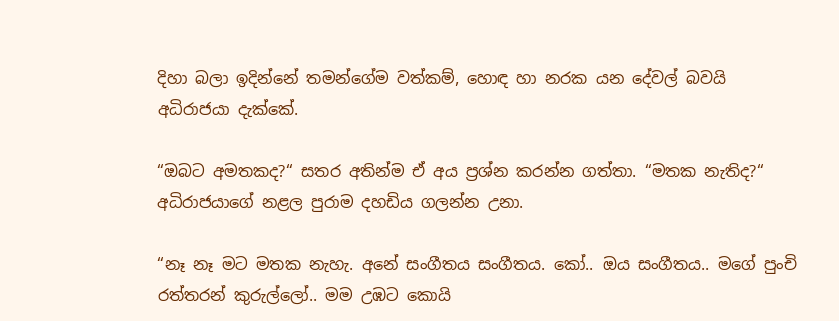දිහා බලා ඉදින්නේ තමන්ගේම වත්කම්, හොඳ හා නරක යන දේවල් බවයි අධිරාජයා දැක්කේ.

“ඔබට අමතකද?“ සතර අතින්ම ඒ අය ප්‍රශ්න කරන්න ගත්තා. “මතක නැතිද?“ අධිරාජයාගේ නළල පුරාම දහඩිය ගලන්න උනා.

“නෑ නෑ මට මතක නැහැ. අනේ සංගීතය සංගීතය. කෝ.. ඔය සංගීතය.. මගේ පුංචි රත්තරන් කුරුල්ලෝ.. මම උඹට කොයි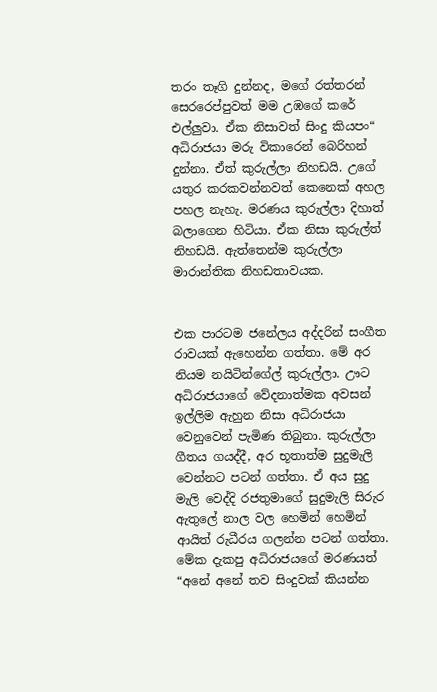තරං තෑගි දුන්නද, මගේ රත්තරන් සෙරරෙප්පුවත් මම උඹගේ කරේ එල්ලුවා. ඒක නිසාවත් සිංදු කියපං“ අධිරාජයා මරු විකාරෙන් බෙරිහන් දුන්නා. ඒත් කුරුල්ලා නිහඩයි. උගේ යතුර කරකවන්නවත් කෙනෙක් අහල පහල නැහැ. මරණය කුරුල්ලා දිහාත් බලාගෙන හිටියා. ඒක නිසා කුරුල්ත් නිහඩයි. ඇත්තෙන්ම කුරුල්ලා මාරාන්තික නිහඩතාවයක.


එක පාරටම ජනේලය අද්දරින් සංගීත රාවයක් ඇහෙන්න ගත්තා. මේ අර නියම නයිටින්ගේල් කුරුල්ලා. ඌට අධිරාජයාගේ වේදනාත්මක අවසන් ඉල්ලිම ඇහුන නිසා අධිරාජයා වෙනුවෙන් පැමිණ තිබුනා. කුරුල්ලා ගීතය ගයද්දී, අර භූතාත්ම සුදුමැලි වෙන්නට පටන් ගත්තා. ඒ අය සුදු මැලි වෙද්දි රජතුමාගේ සුදුමැලි සිරුර ඇතුලේ නාල වල හෙමින් හෙමින් ආයිත් රුධීරය ගලන්න පටන් ගත්තා. මේක දැකපු අධිරාජයගේ මරණයත් “අනේ අනේ තව සිංදුවක් කියන්න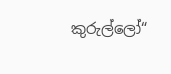කුරුල්ලෝ“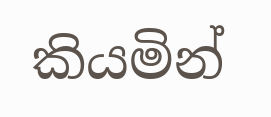කියමින්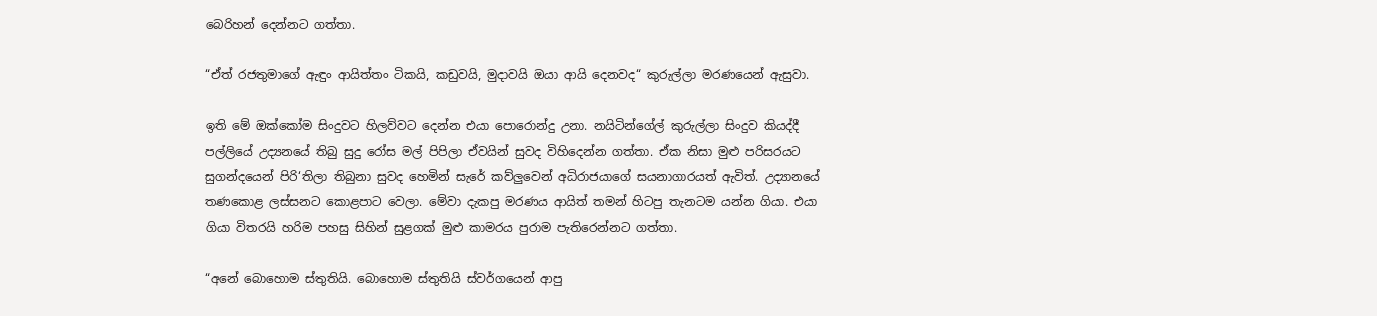බෙරිහන් දෙන්නට ගත්තා.

“ඒත් රජතුමාගේ ඇඳුං ආයිත්තං ටිකයි, කඩුවයි, මුදාවයි ඔයා ආයි දෙනවද“ කුරුල්ලා මරණයෙන් ඇසුවා.

ඉති මේ ඔක්කෝම සිංදුවට හිලව්වට දෙන්න එයා පොරොන්දු උනා. නයිටින්ගේල් කුරුල්ලා සිංදුව කියද්දී පල්ලියේ උද්‍යනයේ තිබු සුදු රෝස මල් පිපිලා ඒවයින් සුවද විහිදෙන්න ගත්තා. ඒක නිසා මුළු පරිසරයට සුගන්දයෙන් පිරි‘තිලා තිබුනා සුවද හෙමින් සැරේ කව්ලුවෙන් අධිරාජයාගේ සයනාගාරයත් ඇවිත්. උද්‍යානයේ තණකොළ ලස්සනට කොළපාට වෙලා. මේවා දැකපු මරණය ආයිත් තමන් හිටපු තැනටම යන්න ගියා. එයා ගියා විතරයි හරිම පහසු සිහින් සුළගක් මුළු කාමරය පුරාම පැතිරෙන්නට ගත්තා.

“අනේ බොහොම ස්තුතියි. බොහොම ස්තුතියි ස්වර්ගයෙන් ආපු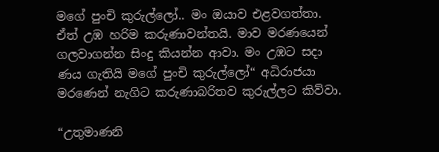මගේ පුංචි කුරුල්ලෝ.. මං ඔයාව එළවගත්තා. ඒත් උඹ හරිම කරුණාවන්තයි. මාව මරණයෙන් ගලවාගන්න සිංදු කියන්න ආවා. මං උඹට සදා ණය ගැතියි මගේ පුංචි කුරුල්ලෝ“ අධිරාජයා මරණෙන් නැගිට කරුණාබරිතව කුරුල්ලට කිව්වා.

“උතුමාණනි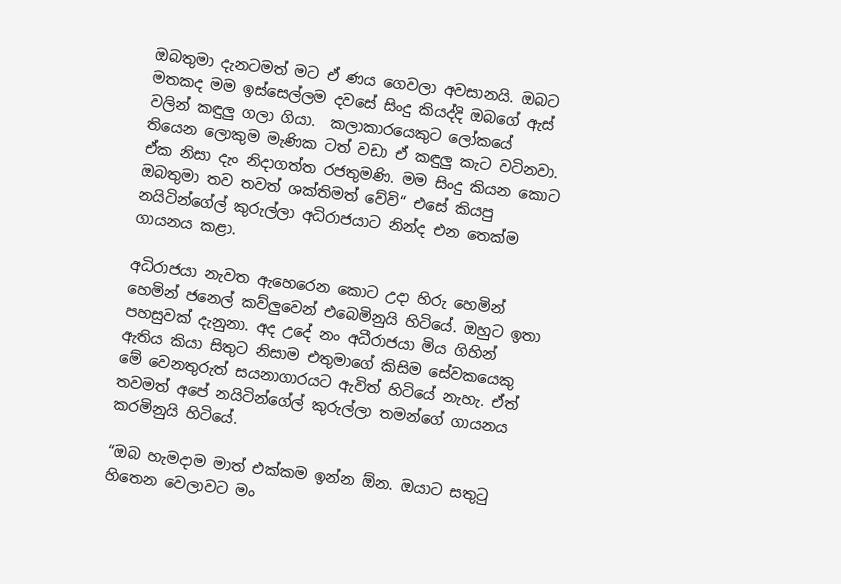ඔබතුමා දැනටමත් මට ඒ ණය ගෙවලා අවසානයි. ඔබට මතකද මම ඉස්සෙල්ලම දවසේ සිංදු කියද්දි ඔබගේ ඇස් වලින් කඳුලු ගලා ගියා.  කලාකාරයෙකුට ලෝකයේ තියෙන ලොකුම මැණික ටත් වඩා ඒ කඳුලු කැට වටිනවා. ඒක නිසා දැං නිදාගත්ත රජතුමණි. මම සිංදු කියන කොට ඔබතුමා තව තවත් ශක්තිමත් වේවි“ එසේ කියපු නයිටින්ගේල් කුරුල්ලා අධිරාජයාට නින්ද එන තෙක්ම ගායනය කළා.

අධිරාජයා නැවත ඇහෙරෙන කොට උදා හිරු හෙමින් හෙමින් ජනෙල් කව්ලුවෙන් එබෙමිනුයි හිටියේ. ඔහුට ඉතා පහසුවක් දැනුනා. අද උදේ නං අධීරාජයා මිය ගිහින් ඇතිය කියා සිතුට නිසාම එතුමාගේ කිසිම සේවකයෙකු මේ වෙනතුරුත් සයනාගාරයට ඇවිත් හිටියේ නැහැ. ඒත් තවමත් අපේ නයිටින්ගේල් කුරුල්ලා තමන්ගේ ගායනය කරමිනුයි හිටියේ.

“ඔබ හැමදාම මාත් එක්කම ඉන්න ඕන. ඔයාට සතුටු හිතෙන වෙලාවට මං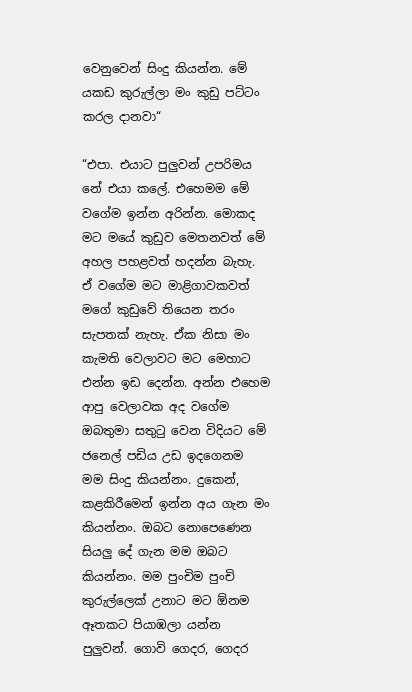වෙනුවෙන් සිංදු කියන්න. මේ යකඩ කුරුල්ලා මං කුඩු පට්ටං කරල දානවා“

“එපා. එයාට පුලුවන් උපරිමය නේ එයා කලේ. එහෙමම මේ වගේම ඉන්න අරින්න. මොකද මට මයේ කුඩුව මෙතනවත් මේ අහල පහළවත් හදන්න බැහැ. ඒ වගේම මට මාළිගාවකවත් මගේ කුඩුවේ තියෙන තරං සැපතක් නැහැ. ඒක නිසා මං කැමති වෙලාවට මට මෙහාට එන්න ඉඩ දෙන්න. අන්න එහෙම ආපු වෙලාවක අද වගේම ඔබතුමා සතුටු වෙන විදියට මේ ජනෙල් පඩිය උඩ ඉදගෙනම මම සිංදු කියන්නං. දුකෙන්, කළකිරීමෙන් ඉන්න අය ගැන මං කියන්නං. ඔබට නොපෙණෙන සියලු දේ ගැන මම ඔබට කියන්නං. මම පුංචිම පුංචි කුරුල්ලෙක් උනාට මට ඕනම ඈතකට පියාඹලා යන්න පුලුවන්. ගොවි ගෙදර, ගෙදර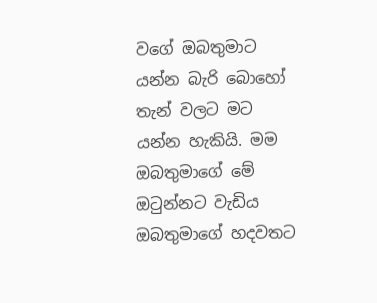වගේ ඔබතුමාට යන්න බැරි බොහෝ තැන් වලට මට යන්න හැකියි. මම ඔබතුමාගේ මේ ඔටුන්නට වැඩිය ඔබතුමාගේ හදවතට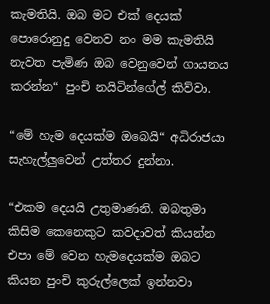කැමතියි. ඔබ මට එක් දෙයක් පොරොනුදු වෙනව නං මම කැමතියි නැවත පැමිණ ඔබ වෙනුවෙන් ගායනය කරන්න“ පුංචි නයිටින්ගේල් කිව්වා.

“මේ හැම දෙයක්ම ඔබෙයි“ අධිරාජයා සැහැල්ලුවෙන් උත්තර දුන්නා.

“එකම දෙයයි උතුමාණනි. ඔබතුමා කිසිම කෙනෙකුට කවදාවත් කියන්න එපා මේ වෙන හැමදෙයක්ම ඔබට කියන පුංචි කුරුල්ලෙක් ඉන්නවා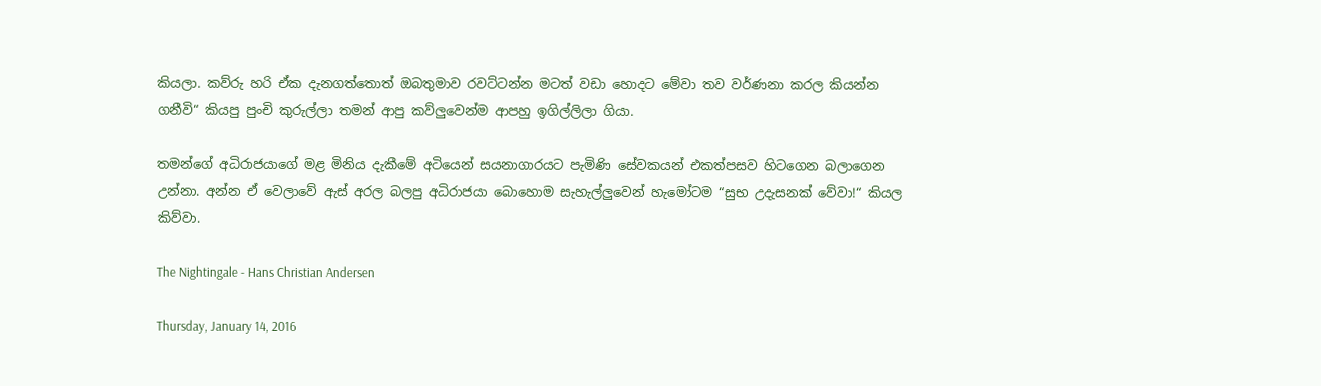කියලා. කව්රු හරි ඒක දැනගත්තොත් ඔබතුමාව රවට්ටන්න මටත් වඩා හොදට මේවා තව වර්ණනා කරල කියන්න ගනීවි“ කියපු පුංචි කුරුල්ලා තමන් ආපු කව්ලුවෙන්ම ආපහු ඉගිල්ලිලා ගියා.

තමන්ගේ අධිරාජයාගේ මළ මිනිය දැකීමේ අටියෙන් සයනාගාරයට පැමිණි සේවකයන් එකත්පසව හිටගෙන බලාගෙන උන්නා. අන්න ඒ වෙලාවේ ඇස් අරල බලපු අධිරාජයා බොහොම සැහැල්ලුවෙන් හැමෝටම “සුභ උදැසනක් වේවා!“ කියල කිව්වා.

The Nightingale - Hans Christian Andersen

Thursday, January 14, 2016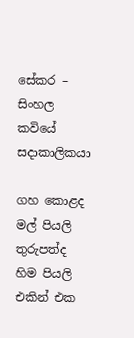සේකර – සිංහල කවියේ සදාකාලිකයා

ගහ කොළද මල් පියලි
තුරුපත්ද හිම පියලි
එකින් එක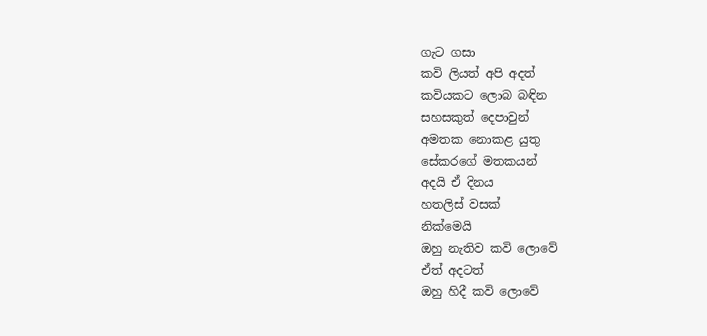ගැට ගසා
කවි ලියත් අපි අදත්
කවියකට ලොබ බඳින
සහසකුත් දෙපාවුන්
අමතක නොකළ යුතු
සේකරගේ මතකයන්
අදයි ඒ දිනය
හතලිස් වසක්
නික්මෙයි
ඔහු නැතිව කවි ලොවේ
ඒත් අදටත්
ඔහු හිදී කවි ලොවේ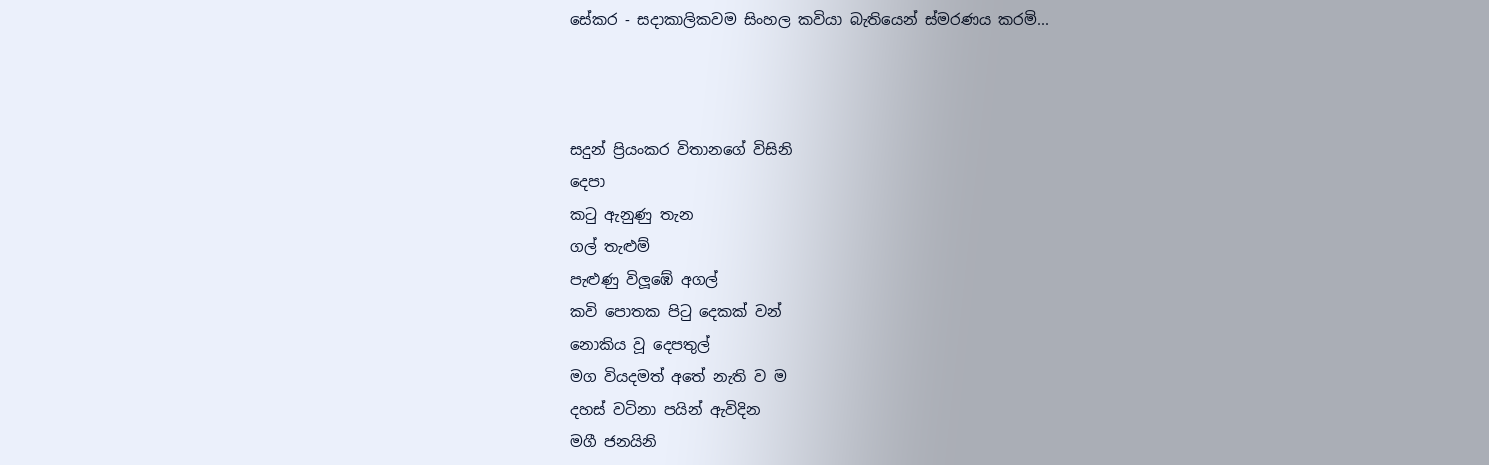සේකර - සදාකාලිකවම සිංහල කවියා බැතියෙන් ස්මරණය කරමි...



සදුන් ප්‍රියංකර විතානගේ විසිනි
දෙපා
කටු ඇනුණු තැන
ගල් තැළුම්
පැළුණු විලූඹේ අගල්
කවි පොතක පිටු දෙකක් වන්
නොකිය වූ දෙපතුල්
මග වියදමත් අතේ නැති ව ම
දහස් වටිනා පයින් ඇවිදින
මගී ජනයිනි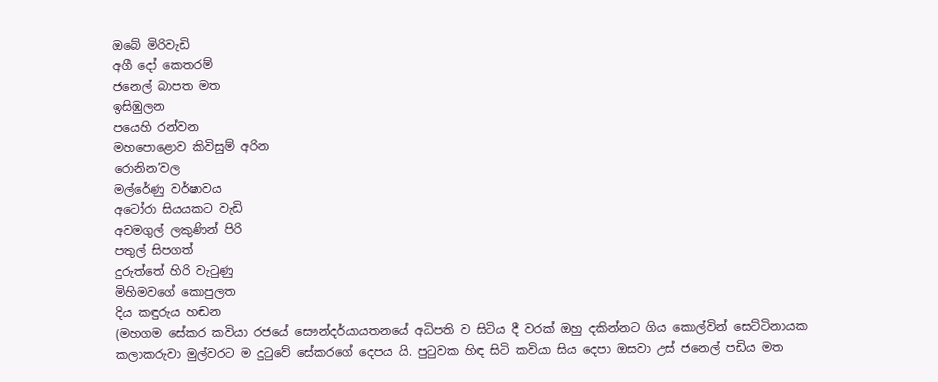ඔබේ මිරිවැඩි
අගී දෝ කෙතරම්
ජනෙල් බාපත මත
ඉසිඹුලන
පයෙහි රන්වන
මහපොළොව කිවිසුම් අරින
රොනින’වල
මල්රේණු වර්ෂාවය
අටෝරා සියයකට වැඩි
අවමගුල් ලකුණින් පිරි
පතුල් සිපගත්
දුරුත්තේ හිරි වැටුණු
මිහිමවගේ කොපුලත
දිය කඳුරුය හඬන
(මහගම සේකර කවියා රජයේ සෞන්දර්යායතනයේ අධිපති ව සිටිය දී වරක් ඔහු දකින්නට ගිය කොල්වින් සෙට්ටිනායක කලාකරුවා මුල්වරට ම දුටුවේ සේකරගේ දෙපය යි. පුටුවක හිඳ සිටි කවියා සිය දෙපා ඔසවා උස් ජනෙල් පඩිය මත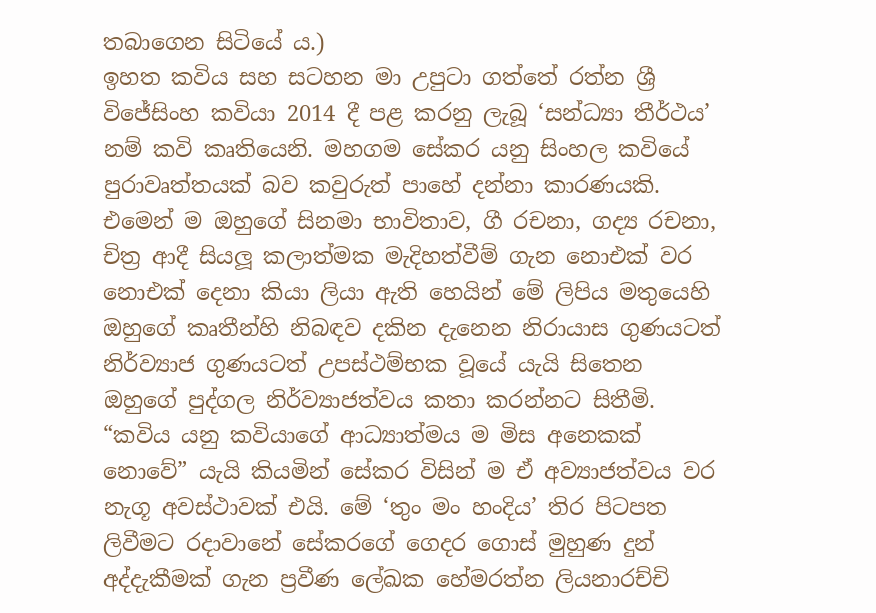තබාගෙන සිටියේ ය.)
ඉහත කවිය සහ සටහන මා උපුටා ගත්තේ රත්න ශ්‍රී විජේසිංහ කවියා 2014 දී පළ කරනු ලැබූ ‘සන්ධ්‍යා තීර්ථය’ නම් කවි කෘතියෙනි. මහගම සේකර යනු සිංහල කවියේ පුරාවෘත්තයක් බව කවුරුත් පාහේ දන්නා කාරණයකි. එමෙන් ම ඔහුගේ සිනමා භාවිතාව, ගී රචනා, ගද්‍ය රචනා, චිත්‍ර ආදී සියලූ කලාත්මක මැදිහත්වීම් ගැන නොඑක් වර නොඑක් දෙනා කියා ලියා ඇති හෙයින් මේ ලිපිය මතුයෙහි ඔහුගේ කෘතීන්හි නිබඳව දකින දැනෙන නිරායාස ගුණයටත් නිර්ව්‍යාජ ගුණයටත් උපස්ථම්භක වූයේ යැයි සිතෙන ඔහුගේ පුද්ගල නිර්ව්‍යාජත්වය කතා කරන්නට සිතීමි.
“කවිය යනු කවියාගේ ආධ්‍යාත්මය ම මිස අනෙකක් නොවේ” යැයි කියමින් සේකර විසින් ම ඒ අව්‍යාජත්වය වර නැගූ අවස්ථාවක් එයි. මේ ‘තුං මං හංදිය’ තිර පිටපත ලිවීමට රදාවානේ සේකරගේ ගෙදර ගොස් මුහුණ දුන් අද්දැකීමක් ගැන ප්‍රවීණ ලේඛක හේමරත්න ලියනාරච්චි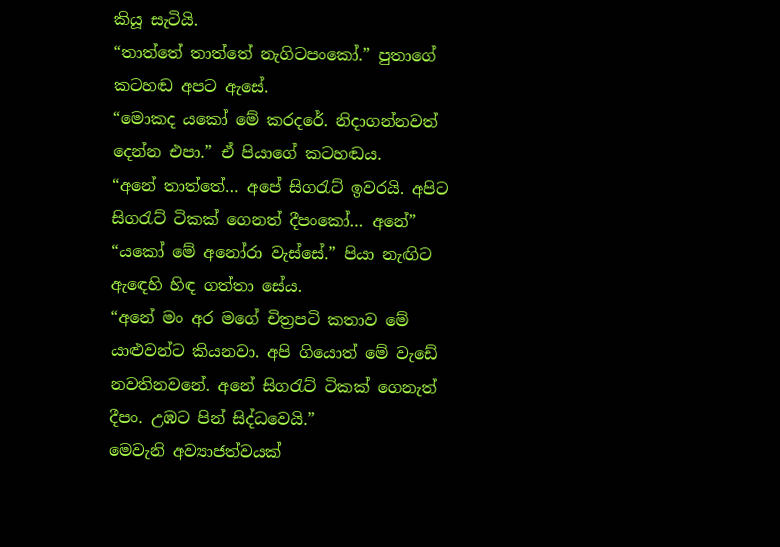කියූ සැටියි.
“තාත්තේ තාත්තේ නැගිටපංකෝ.” පුතාගේ කටහඬ අපට ඇසේ.
“මොකද යකෝ මේ කරදරේ. නිදාගන්නවත් දෙන්න එපා.” ඒ පියාගේ කටහඬය.
“අනේ තාත්තේ… අපේ සිගරැට් ඉවරයි. අපිට සිගරැට් ටිකක් ගෙනත් දීපංකෝ… අනේ”
“යකෝ මේ අනෝරා වැස්සේ.” පියා නැඟිට ඇඳෙහි හිඳ ගත්තා සේය.
“අනේ මං අර මගේ චිත්‍රපටි කතාව මේ යාළුවන්ට කියනවා. අපි ගියොත් මේ වැඩේ නවතිනවනේ. අනේ සිගරැට් ටිකක් ගෙනැත් දීපං. උඹට පින් සිද්ධවෙයි.”
මෙවැනි අව්‍යාජත්වයක්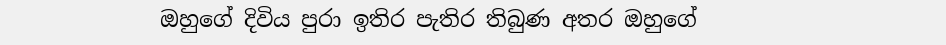ඔහුගේ දිවිය පුරා ඉතිර පැතිර තිබුණ අතර ඔහුගේ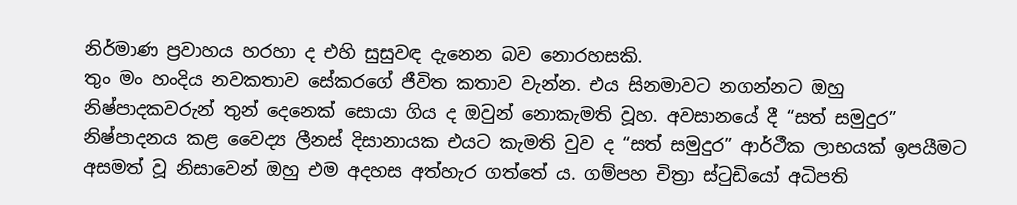නිර්මාණ ප්‍රවාහය හරහා ද එහි සුසුවඳ දැනෙන බව නොරහසකි.
තුං මං හංදිය නවකතාව සේකරගේ ජීවිත කතාව වැන්න. එය සිනමාවට නගන්නට ඔහු නිෂ්පාදකවරුන් තුන් දෙනෙක් සොයා ගිය ද ඔවුන් නොකැමති වූහ. අවසානයේ දී “සත් සමුදුර” නිෂ්පාදනය කළ වෛද්‍ය ලීනස් දිසානායක එයට කැමති වුව ද “සත් සමුදුර” ආර්ථීක ලාභයක් ඉපයීමට අසමත් වූ නිසාවෙන් ඔහු එම අදහස අත්හැර ගත්තේ ය. ගම්පහ චිත්‍රා ස්ටුඩියෝ අධිපති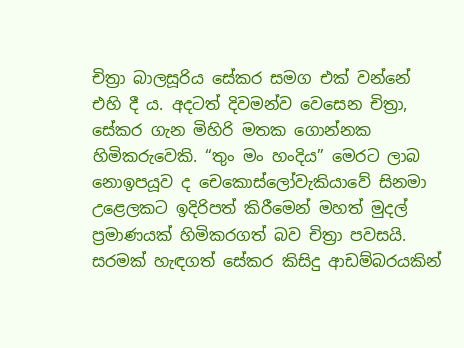චිත්‍රා බාලසූරිය සේකර සමග එක් වන්නේ එහි දී ය. අදටත් දිවමන්ව වෙසෙන චිත්‍රා, සේකර ගැන මිහිරි මතක ගොන්නක හිමිකරුවෙකි. “තුං මං හංදිය” මෙරට ලාබ නොඉපයූව ද චෙකොස්ලෝවැකියාවේ සිනමා උළෙලකට ඉදිරිපත් කිරීමෙන් මහත් මුදල් ප්‍රමාණයක් හිමිකරගත් බව චිත්‍රා පවසයි. සරමක් හැඳගත් සේකර කිසිදු ආඩම්බරයකින්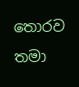තොරව තමා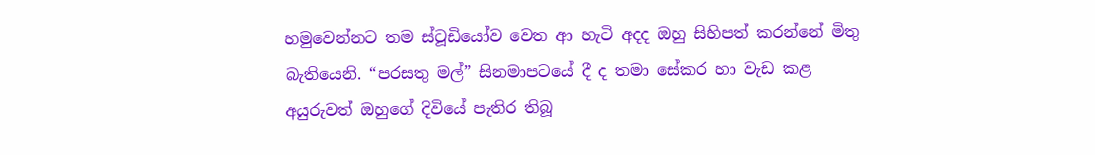හමුවෙන්නට තම ස්ටූඩියෝව වෙත ආ හැටි අදද ඔහු සිහිපත් කරන්නේ මිතු බැතියෙනි. “පරසතු මල්” සිනමාපටයේ දී ද තමා සේකර හා වැඩ කළ අයුරුවත් ඔහුගේ දිවියේ පැතිර තිබූ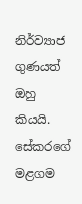නිර්ව්‍යාජ ගුණයත් ඔහු කියයි. සේකරගේ මළගම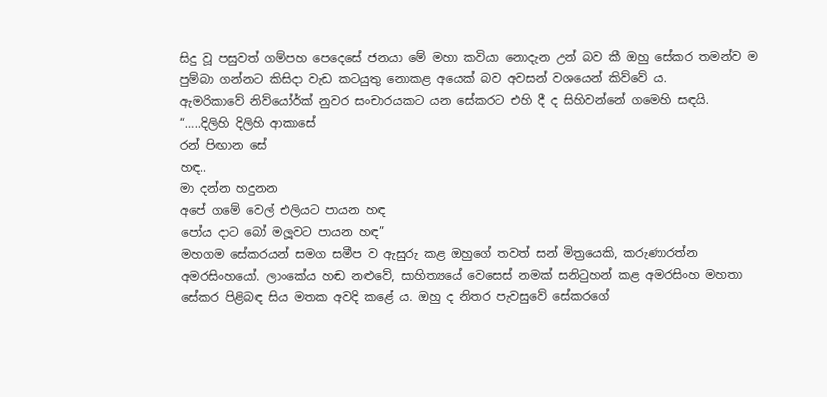සිදු වූ පසුවත් ගම්පහ පෙදෙසේ ජනයා මේ මහා කවියා නොදැන උන් බව කී ඔහු සේකර තමන්ව ම පුම්බා ගන්නට කිසිදා වැඩ කටයුතු නොකළ අයෙක් බව අවසන් වශයෙන් කිව්වේ ය.
ඇමරිකාවේ නිව්යෝර්ක් නුවර සංචාරයකට යන සේකරට එහි දී ද සිහිවන්නේ ගමෙහි සඳයි.
“…..දිලිහි දිලිහි ආකාසේ
රන් පිඟාන සේ
හඳ..
මා දන්න හදුනන
අපේ ගමේ වෙල් එලියට පායන හඳ
පෝය දාට බෝ මලූ‍වට පායන හඳ”
මහගම සේකරයන් සමග සමීප ව ඇසුරු කළ ඔහුගේ තවත් සන් මිත්‍රයෙකි, කරුණාරත්න අමරසිංහයෝ. ලාංකේය හඬ නළුවේ, සාහිත්‍යයේ වෙසෙස් නමක් සනිටුහන් කළ අමරසිංහ මහතා සේකර පිළිබඳ සිය මතක අවදි කළේ ය. ඔහු ද නිතර පැවසුවේ සේකරගේ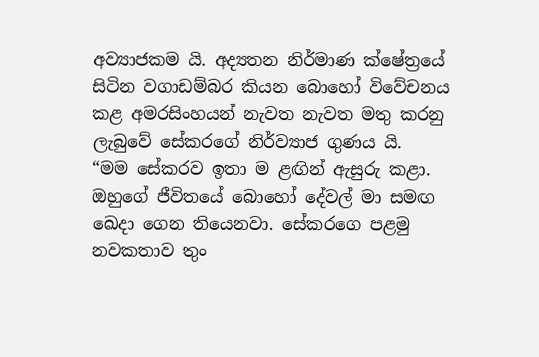අව්‍යාජකම යි. අද්‍යතන නිර්මාණ ක්ෂේත්‍රයේ සිටින වගාඩම්බර කියන බොහෝ විවේචනය කළ අමරසිංහයන් නැවත නැවත මතු කරනු ලැබුවේ සේකරගේ නිර්ව්‍යාජ ගුණය යි.
“මම සේකරව ඉතා ම ළඟින් ඇසුරු කළා. ඔහුගේ ජීවිතයේ බොහෝ දේවල් මා සමඟ ඛෙදා ගෙන තියෙනවා. සේකරගෙ පළමු නවකතාව තුං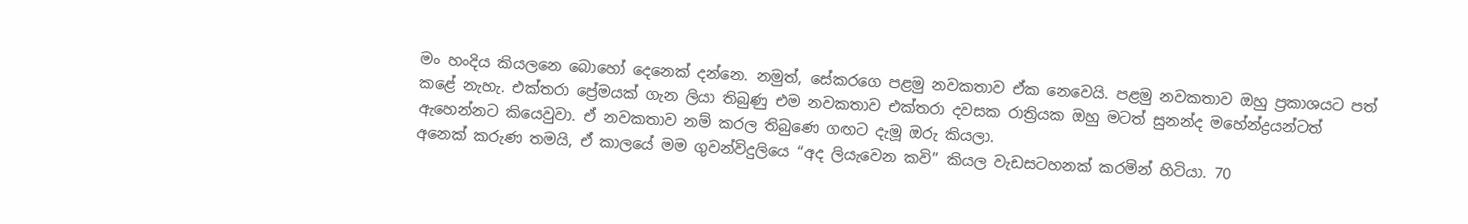මං හංදිය කියලනෙ බොහෝ දෙනෙක් දන්නෙ. නමුත්, සේකරගෙ පළමු නවකතාව ඒක නෙවෙයි. පළමු නවකතාව ඔහු ප්‍රකාශයට පත් කළේ නැහැ. එක්තරා ප්‍රේමයක් ගැන ලියා තිබුණු එම නවකතාව එක්තරා දවසක රාත්‍රියක ඔහු මටත් සුනන්ද මහේන්ද්‍රයන්ටත් ඇහෙන්නට කියෙවුවා. ඒ නවකතාව නම් කරල තිබුණෙ ගඟට දැමූ ඔරු කියලා.
අනෙක් කරුණ තමයි, ඒ කාලයේ මම ගුවන්විදුලියෙ “අද ලියැවෙන කවි” කියල වැඩසටහනක් කරමින් හිටියා. 70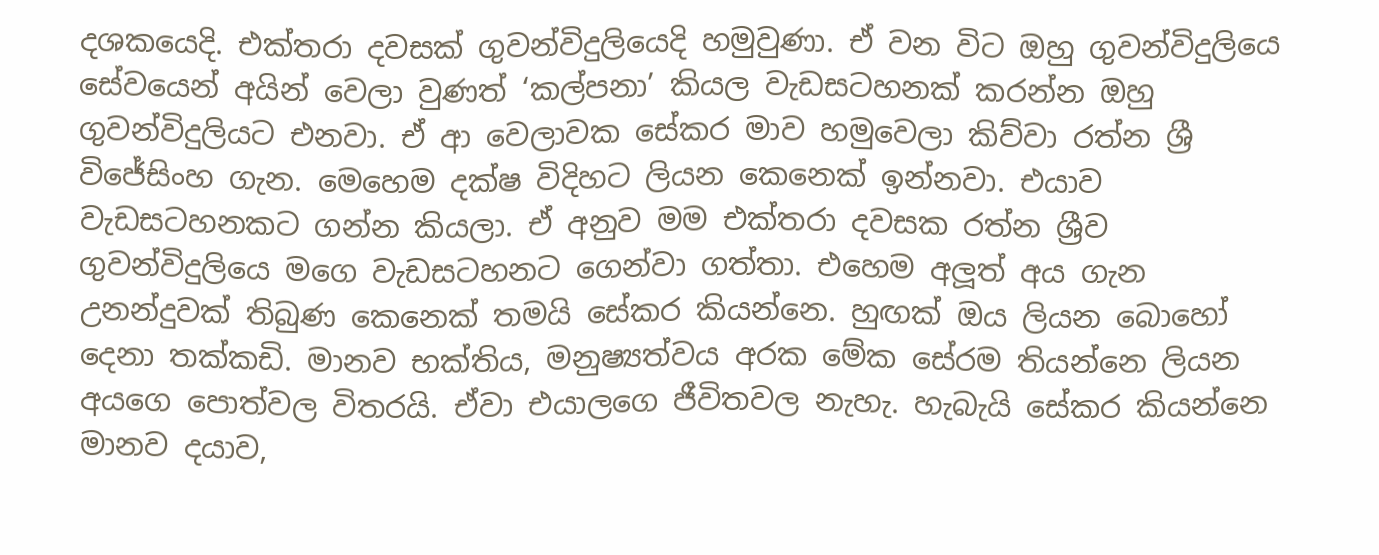දශකයෙදි. එක්තරා දවසක් ගුවන්විදුලියෙදි හමුවුණා. ඒ වන විට ඔහු ගුවන්විදුලියෙ සේවයෙන් අයින් වෙලා වුණත් ‘කල්පනා’ කියල වැඩසටහනක් කරන්න ඔහු ගුවන්විදුලියට එනවා. ඒ ආ වෙලාවක සේකර මාව හමුවෙලා කිව්වා රත්න ශ්‍රී විජේසිංහ ගැන. මෙහෙම දක්ෂ විදිහට ලියන කෙනෙක් ඉන්නවා. එයාව වැඩසටහනකට ගන්න කියලා. ඒ අනුව මම එක්තරා දවසක රත්න ශ්‍රීව ගුවන්විදුලියෙ මගෙ වැඩසටහනට ගෙන්වා ගත්තා. එහෙම අලූත් අය ගැන උනන්දුවක් තිබුණ කෙනෙක් තමයි සේකර කියන්නෙ. හුඟක් ඔය ලියන බොහෝ දෙනා තක්කඩි. මානව භක්තිය, මනුෂ්‍යත්වය අරක මේක සේරම තියන්නෙ ලියන අයගෙ පොත්වල විතරයි. ඒවා එයාලගෙ ජීවිතවල නැහැ. හැබැයි සේකර කියන්නෙ මානව දයාව,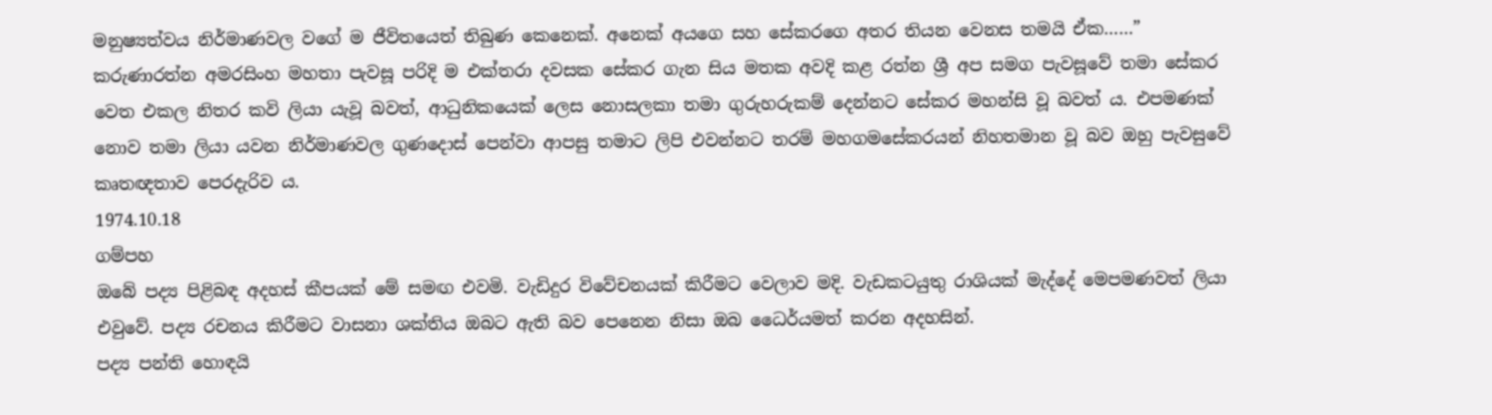මනුෂ්‍යත්වය නිර්මාණවල වගේ ම ජීවිතයෙත් තිබුණ කෙනෙක්. අනෙක් අයගෙ සහ සේකරගෙ අතර තියන වෙනස තමයි ඒක……”
කරුණාරත්න අමරසිංහ මහතා පැවසූ පරිදි ම එක්තරා දවසක සේකර ගැන සිය මතක අවදි කළ රත්න ශ්‍රී අප සමග පැවසූවේ තමා සේකර වෙත එකල නිතර කවි ලියා යැවූ බවත්, ආධුනිකයෙක් ලෙස නොසලකා තමා ගුරුහරුකම් දෙන්නට සේකර මහන්සි වූ බවත් ය. එපමණක් නොව තමා ලියා යවන නිර්මාණවල ගුණදොස් පෙන්වා ආපසු තමාට ලිපි එවන්නට තරම් මහගමසේකරයන් නිහතමාන වූ බව ඔහු පැවසුවේ කෘතඥතාව පෙරදැරිව ය.
1974.10.18
ගම්පහ
ඔබේ පද්‍ය පිළිබඳ අදහස් කීපයක් මේ සමඟ එවමි. වැඩිදුර විවේචනයක් කිරීමට වෙලාව මදි. වැඩකටයුතු රාශියක් මැද්දේ මෙපමණවත් ලියා එවුවේ. පද්‍ය රචනය කිරීමට වාසනා ශක්තිය ඔබට ඇති බව පෙනෙන නිසා ඔබ ධෛර්යමත් කරන අදහසින්.
පද්‍ය පන්ති හොඳයි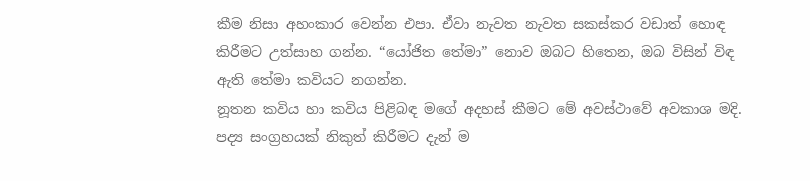කීම නිසා අහංකාර වෙන්න එපා. ඒවා නැවත නැවත සකස්කර වඩාත් හොඳ කිරීමට උත්සාහ ගන්න. “යෝජිත තේමා” නොව ඔබට හිතෙන, ඔබ විසින් විඳ ඇති තේමා කවියට නගන්න.
නූතන කවිය හා කවිය පිළිබඳ මගේ අදහස් කීමට මේ අවස්ථාවේ අවකාශ මදි.
පද්‍ය සංග්‍රහයක් නිකුත් කිරීමට දැන් ම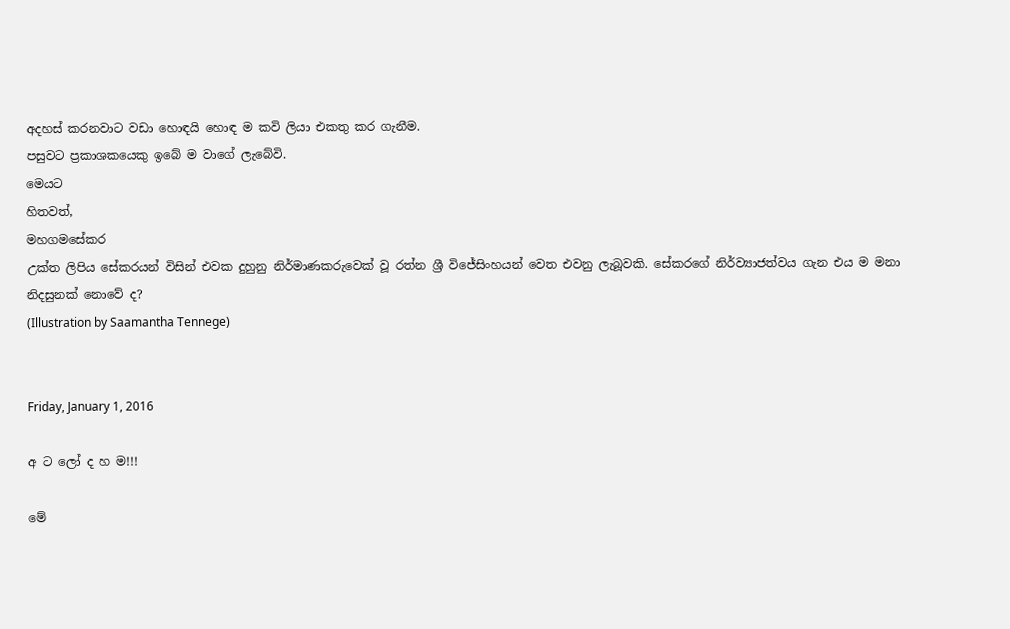අදහස් කරනවාට වඩා හොඳයි හොඳ ම කවි ලියා එකතු කර ගැනීම.
පසුවට ප්‍රකාශකයෙකු ඉබේ ම වාගේ ලැබේවි.
මෙයට
හිතවත්,
මහගමසේකර
උක්ත ලිපිය සේකරයන් විසින් එවක දුහුනු නිර්මාණකරුවෙක් වූ රත්න ශ්‍රී විජේසිංහයන් වෙත එවනු ලැබූවකි. සේකරගේ නිර්ව්‍යාජත්වය ගැන එය ම මනා නිදසුනක් නොවේ ද?
(Illustration by Saamantha Tennege)


Friday, January 1, 2016

අ ට ලෝ ද හ ම!!!

මේ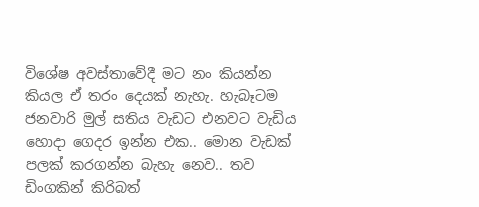විශේෂ අවස්තාවේදී මට නං කියන්න කියල ඒ තරං දෙයක් නැහැ. හැබෑටම ජනවාරි මුල් සතිය වැඩට එනවට වැඩිය හොදා ගෙදර ඉන්න එක.. මොන වැඩක් පලක් කරගන්න බැහැ නෙව.. තව ඩිංගකින් කිරිබත්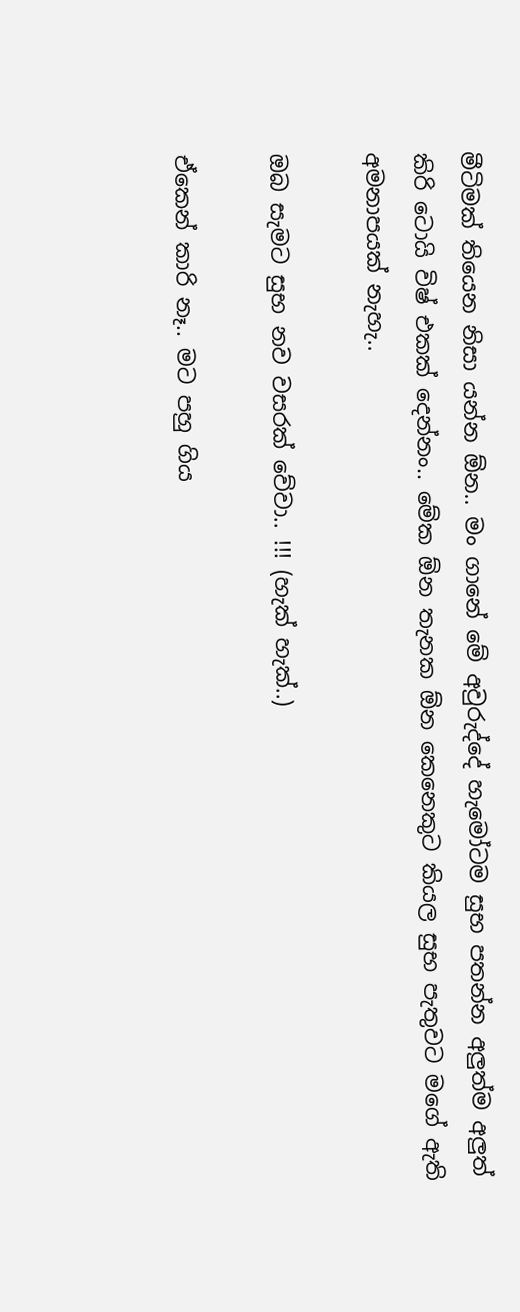මීටිමක් තියෙන නිසා යන්න ඕන.. මං ගානේ මේ අවුරුද්දේ හැමෝටම සුභ පතන්න අලුත්ම අලුත් කිරි ටොයි විෂ් එකක් දෙන්නං.. මේක ඕන තැනක ඕන කෙනෙකුට කියල සුභ පැතුවට මගේ ඇති අමනාපයක් නැහැ..

ඔබ සැමට සුභ නව වසරක් වේවා.. !!! (හැක් හැක්..)

ඒකෙන් කාරි නෑ.. මට පහු ගිය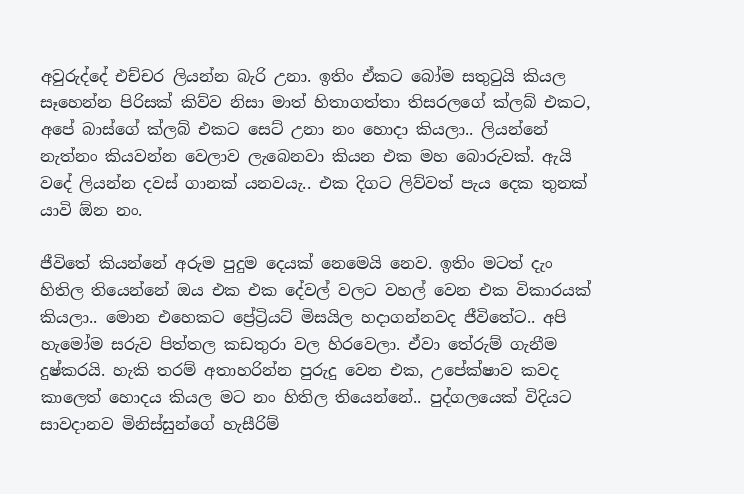අවුරුද්දේ එච්චර ලියන්න බැරි උනා. ඉතිං ඒකට බෝම සතුටුයි කියල සෑහෙන්න පිරිසක් කිව්ව නිසා මාත් හිතාගත්තා තිසරලගේ ක්ලබ් එකට, අපේ බාස්ගේ ක්ලබ් එකට සෙට් උනා නං හොදා කියලා.. ලියන්නේ නැත්නං කියවන්න වෙලාව ලැබෙනවා කියන එක මහ බොරුවක්. ඇයි වදේ ලියන්න දවස් ගානක් යනවයැ.. එක දිගට ලිව්වත් පැය දෙක තුනක් යාවි ඕන නං.

ජීවිතේ කියන්නේ අරුම පුදුම දෙයක් නෙමෙයි නෙව. ඉතිං මටත් දැං හිතිල තියෙන්නේ ඔය එක එක දේවල් වලට වහල් වෙන එක විකාරයක් කියලා.. මොන එහෙකට ප්‍රේට්‍රියට් මිසයිල හදාගන්නවද ජීවිතේට.. අපි හැමෝම සරුව පිත්තල කඩතුරා වල හිරවෙලා. ඒවා තේරුම් ගැනීම දුෂ්කරයි. හැකි තරම් අතාහරින්න පුරුදු වෙන එක, උපේක්ෂාව කවද කාලෙත් හොදය කියල මට නං හිතිල තියෙන්නේ.. පුද්ගලයෙක් විදියට සාවදානව මිනිස්සුන්ගේ හැසීරිම්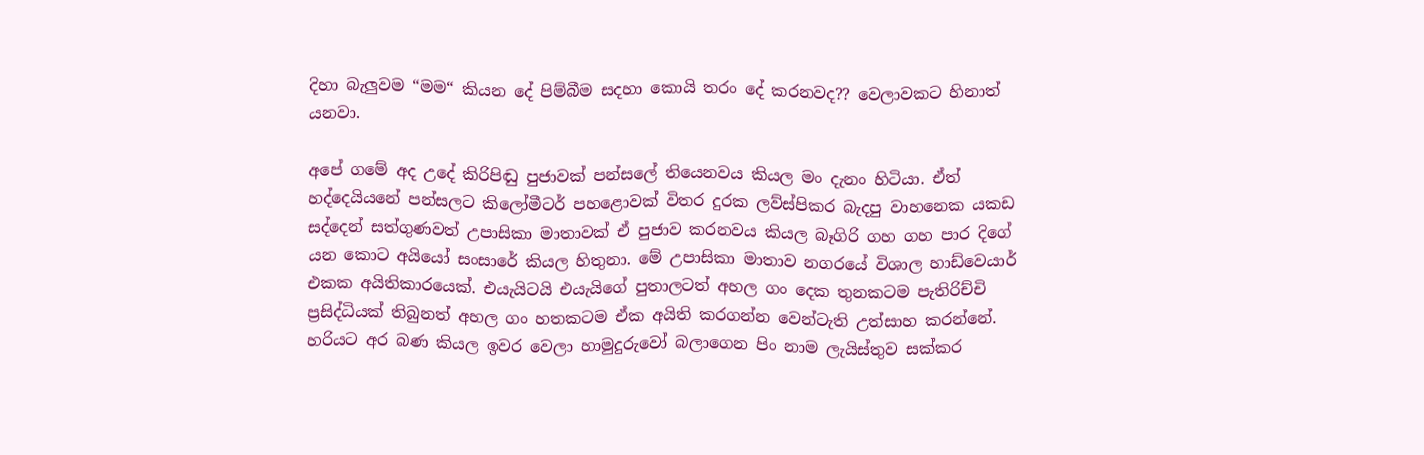දිහා බැලුවම “මම“ කියන දේ පිම්බීම සදහා කොයි තරං දේ කරනවද?? වෙලාවකට හිනාත් යනවා.

අපේ ගමේ අද උදේ කිරිපිඬු පුජාවක් පන්සලේ තියෙනවය කියල මං දැනං හිටියා. ඒත් හද්දෙයියනේ පන්සලට කිලෝමීටර් පහළොවක් විතර දුරක ලව්ස්පිකර බැදපු වාහනෙක යකඩ සද්දෙන් සත්ගුණවත් උපාසිකා මාතාවක් ඒ පුජාව කරනවය කියල බෑගිරි ගහ ගහ පාර දිගේ යන කොට අයියෝ සංසාරේ කියල හිතුනා. මේ උපාසිකා මාතාව නගරයේ විශාල හාඩ්වෙයාර් එකක අයිතිකාරයෙක්. එයැයිටයි එයැයිගේ පුතාලටත් අහල ගං දෙක තුනකටම පැතිරිච්චි ප්‍රසිද්ධියක් තිබුනත් අහල ගං හතකටම ඒක අයිති කරගන්න වෙන්ටැති උත්සාහ කරන්නේ. හරියට අර බණ කියල ඉවර වෙලා හාමුදුරුවෝ බලාගෙන පිං නාම ලැයිස්තුව සක්කර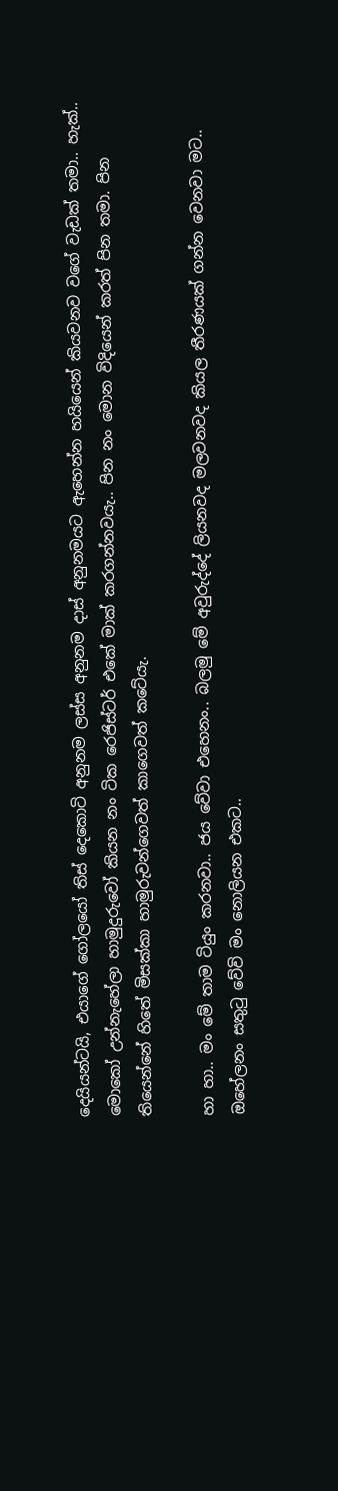දෙයියන්ටයි, එයාගේ ගෝලයෝ තිස් දෙකොටි අනුනම ලස්ස අනුනම දාස් අනුනමයට ඇහෙන්න හයියෙන් කියවනව වගේ වැඩක් තමා.. හැක්.. මොකෝ උන්නැහේලා හාමුදුරුවෝ කියන නං ටික රෙජිස්ටර් එකේ මාක් කරගන්නවයැ.. පින නං මොන විදියෙන් කරත් පින තමා. පින තියෙන්නේ හිතේ මිසක්කා හාමුරුවන්ගෙවත් කාගෙවත් කටේයැ.

හා හා.. මං මේ තාම ටියුං කරනවා.. ජය වේවා එහෙනං.. බලමු මේ අවුරුද්දේ ලියනවද මලවනවද කියල තීරණයක් ගන්න වෙනවා මට.. ඔහේලනං සතුටු වේවි මං නොලියන එකට..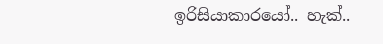ඉරිසියාකාරයෝ.. හැක්..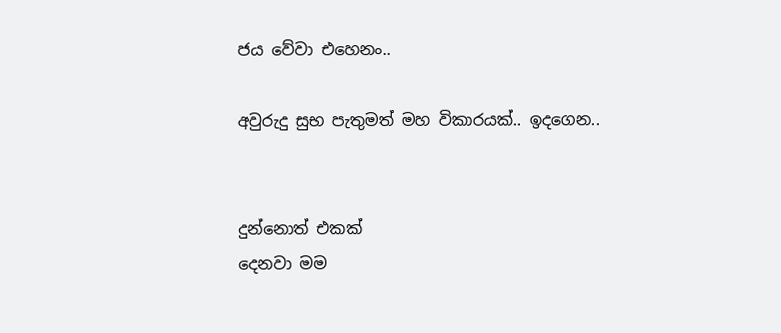ජය වේවා එහෙනං..

අවුරුදු සුභ පැතුමත් මහ විකාරයක්.. ඉදගෙන..


දුන්නොත් එකක්
දෙනවා මම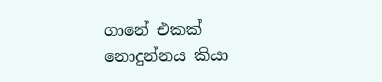ගානේ එකක්
නොදුන්නය කියා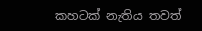කහටක් නැතිය තවත්